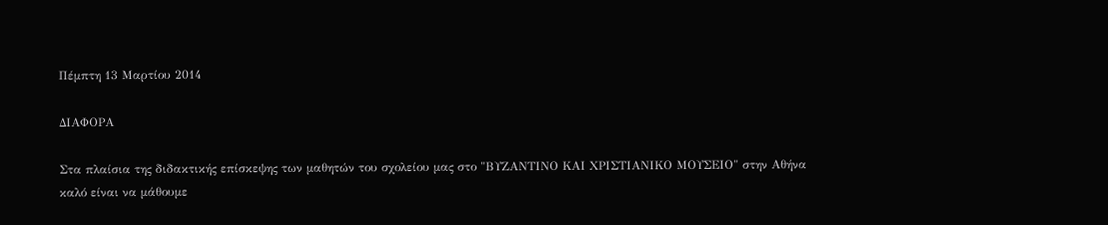Πέμπτη 13 Μαρτίου 2014

ΔΙΑΦΟΡΑ

Στα πλαίσια της διδακτικής επίσκεψης των μαθητών του σχολείου μας στο "ΒΥΖΑΝΤΙΝΟ ΚΑΙ ΧΡΙΣΤΙΑΝΙΚΟ ΜΟΥΣΕΙΟ" στην Αθήνα καλό είναι να μάθουμε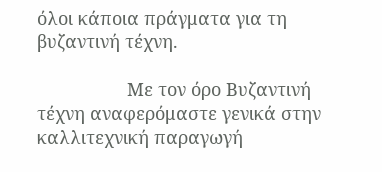όλοι κάποια πράγματα για τη βυζαντινή τέχνη.

                  Με τον όρο Βυζαντινή τέχνη αναφερόμαστε γενικά στην καλλιτεχνική παραγωγή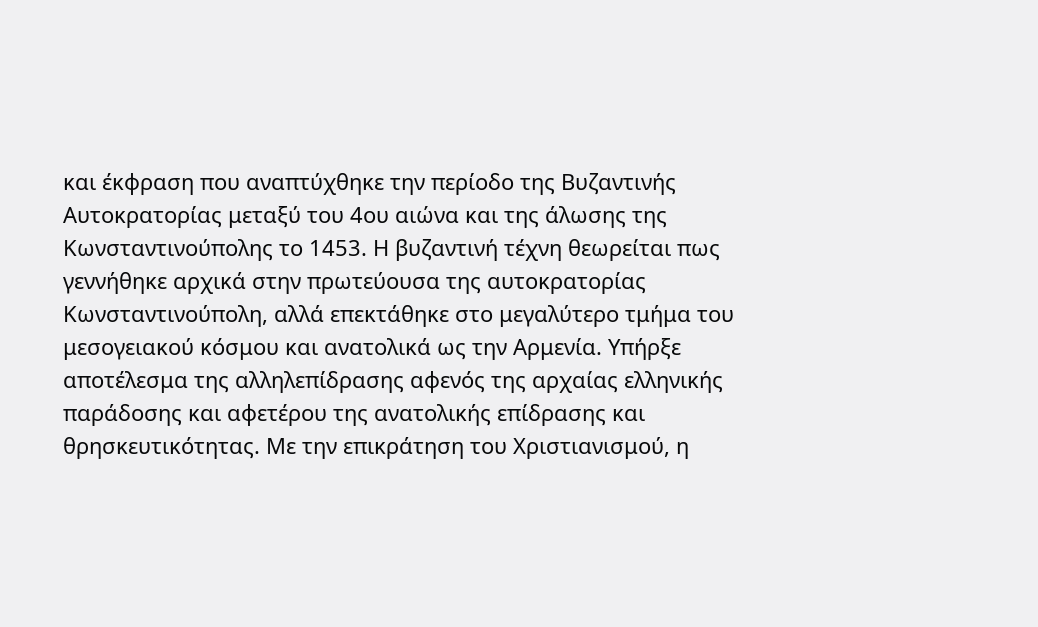και έκφραση που αναπτύχθηκε την περίοδο της Βυζαντινής Αυτοκρατορίας μεταξύ του 4ου αιώνα και της άλωσης της Κωνσταντινούπολης το 1453. Η βυζαντινή τέχνη θεωρείται πως γεννήθηκε αρχικά στην πρωτεύουσα της αυτοκρατορίας Κωνσταντινούπολη, αλλά επεκτάθηκε στο μεγαλύτερο τμήμα του μεσογειακού κόσμου και ανατολικά ως την Αρμενία. Υπήρξε αποτέλεσμα της αλληλεπίδρασης αφενός της αρχαίας ελληνικής παράδοσης και αφετέρου της ανατολικής επίδρασης και θρησκευτικότητας. Με την επικράτηση του Χριστιανισμού, η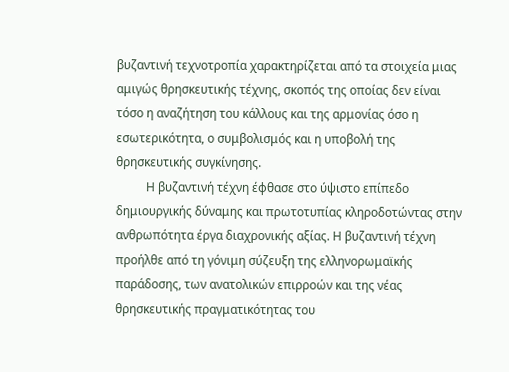βυζαντινή τεχνοτροπία χαρακτηρίζεται από τα στοιχεία μιας αμιγώς θρησκευτικής τέχνης, σκοπός της οποίας δεν είναι τόσο η αναζήτηση του κάλλους και της αρμονίας όσο η εσωτερικότητα, ο συμβολισμός και η υποβολή της θρησκευτικής συγκίνησης.
          Η βυζαντινή τέχνη έφθασε στο ύψιστο επίπεδο δημιουργικής δύναμης και πρωτοτυπίας κληροδοτώντας στην ανθρωπότητα έργα διαχρονικής αξίας. Η βυζαντινή τέχνη προήλθε από τη γόνιμη σύζευξη της ελληνορωμαϊκής παράδοσης, των ανατολικών επιρροών και της νέας θρησκευτικής πραγματικότητας του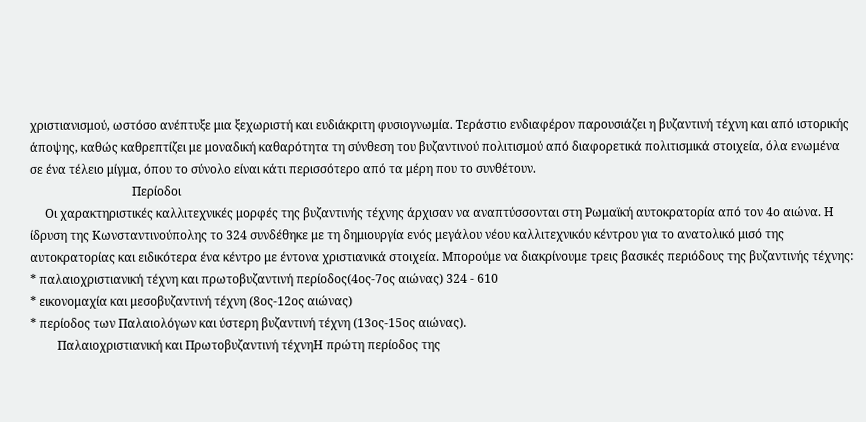χριστιανισμού, ωστόσο ανέπτυξε μια ξεχωριστή και ευδιάκριτη φυσιογνωμία. Τεράστιο ενδιαφέρον παρουσιάζει η βυζαντινή τέχνη και από ιστορικής άποψης, καθώς καθρεπτίζει με μοναδική καθαρότητα τη σύνθεση του βυζαντινού πολιτισμού από διαφορετικά πολιτισμικά στοιχεία, όλα ενωμένα σε ένα τέλειο μίγμα, όπου το σύνολο είναι κάτι περισσότερο από τα μέρη που το συνθέτουν.
                                  Περίοδοι
     Οι χαρακτηριστικές καλλιτεχνικές μορφές της βυζαντινής τέχνης άρχισαν να αναπτύσσονται στη Ρωμαϊκή αυτοκρατορία από τον 4ο αιώνα. Η ίδρυση της Κωνσταντινούπολης το 324 συνδέθηκε με τη δημιουργία ενός μεγάλου νέου καλλιτεχνικόυ κέντρου για το ανατολικό μισό της αυτοκρατορίας και ειδικότερα ένα κέντρο με έντονα χριστιανικά στοιχεία. Μπορούμε να διακρίνουμε τρεις βασικές περιόδους της βυζαντινής τέχνης:
* παλαιοχριστιανική τέχνη και πρωτοβυζαντινή περίοδος(4ος-7ος αιώνας) 324 - 610
* εικονομαχία και μεσοβυζαντινή τέχνη (8ος-12ος αιώνας)
* περίοδος των Παλαιολόγων και ύστερη βυζαντινή τέχνη (13ος-15ος αιώνας).
         Παλαιοχριστιανική και Πρωτοβυζαντινή τέχνηΗ πρώτη περίοδος της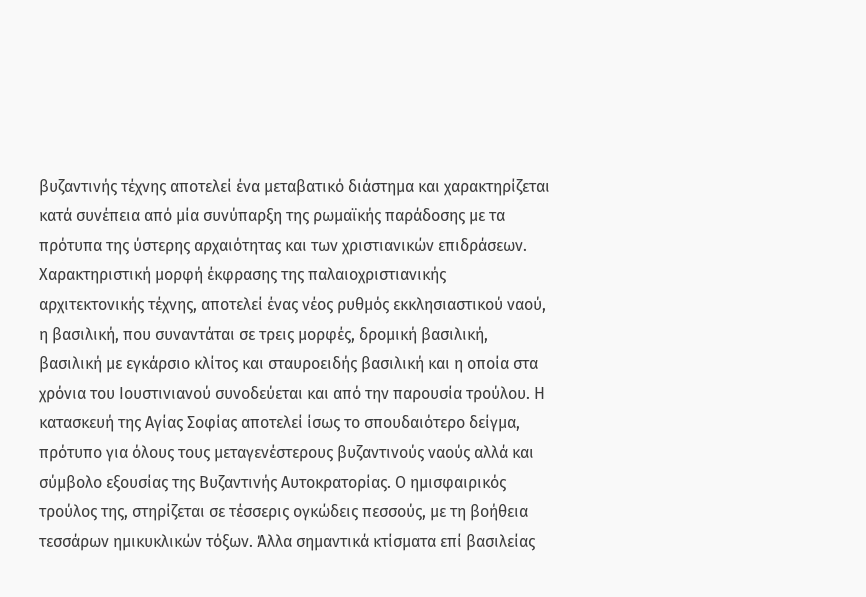βυζαντινής τέχνης αποτελεί ένα μεταβατικό διάστημα και χαρακτηρίζεται κατά συνέπεια από μία συνύπαρξη της ρωμαϊκής παράδοσης με τα πρότυπα της ύστερης αρχαιότητας και των χριστιανικών επιδράσεων. Χαρακτηριστική μορφή έκφρασης της παλαιοχριστιανικής αρχιτεκτονικής τέχνης, αποτελεί ένας νέος ρυθμός εκκλησιαστικού ναού, η βασιλική, που συναντάται σε τρεις μορφές, δρομική βασιλική, βασιλική με εγκάρσιο κλίτος και σταυροειδής βασιλική και η οποία στα χρόνια του Ιουστινιανού συνοδεύεται και από την παρουσία τρούλου. Η κατασκευή της Αγίας Σοφίας αποτελεί ίσως το σπουδαιότερο δείγμα, πρότυπο για όλους τους μεταγενέστερους βυζαντινούς ναούς αλλά και σύμβολο εξουσίας της Βυζαντινής Αυτοκρατορίας. Ο ημισφαιρικός τρούλος της, στηρίζεται σε τέσσερις ογκώδεις πεσσούς, με τη βοήθεια τεσσάρων ημικυκλικών τόξων. Άλλα σημαντικά κτίσματα επί βασιλείας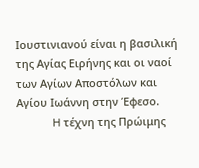Ιουστινιανού είναι η βασιλική της Αγίας Ειρήνης και οι ναοί των Αγίων Αποστόλων και Αγίου Ιωάννη στην Έφεσο.
            H τέχνη της Πρώιμης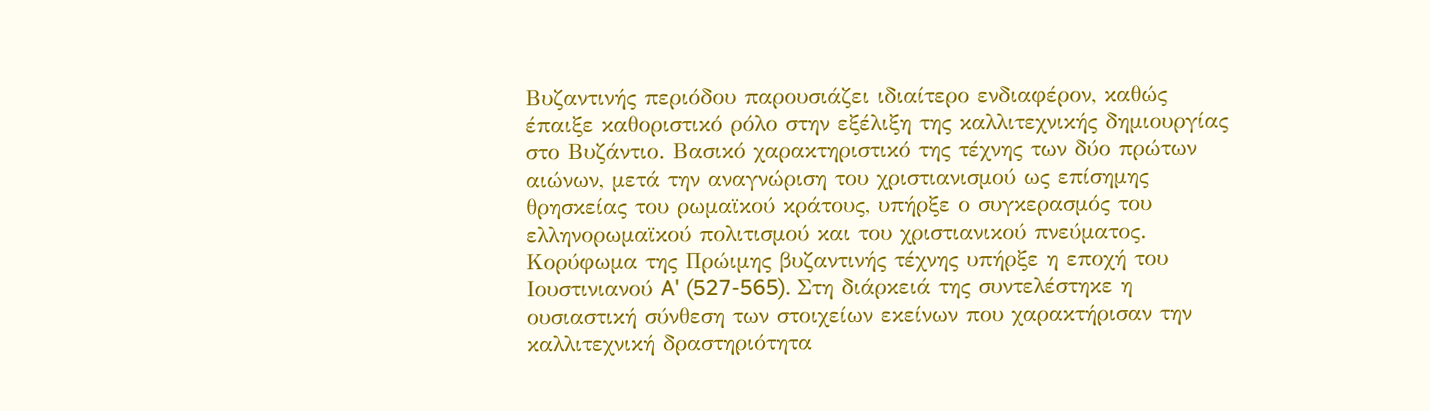Βυζαντινής περιόδου παρουσιάζει ιδιαίτερο ενδιαφέρον, καθώς έπαιξε καθοριστικό ρόλο στην εξέλιξη της καλλιτεχνικής δημιουργίας στο Βυζάντιο. Bασικό χαρακτηριστικό της τέχνης των δύο πρώτων αιώνων, μετά την αναγνώριση του χριστιανισμού ως επίσημης θρησκείας του ρωμαϊκού κράτους, υπήρξε ο συγκερασμός του ελληνορωμαϊκού πολιτισμού και του χριστιανικού πνεύματος. Kορύφωμα της Πρώιμης βυζαντινής τέχνης υπήρξε η εποχή του Iουστινιανού A' (527-565). Στη διάρκειά της συντελέστηκε η ουσιαστική σύνθεση των στοιχείων εκείνων που χαρακτήρισαν την καλλιτεχνική δραστηριότητα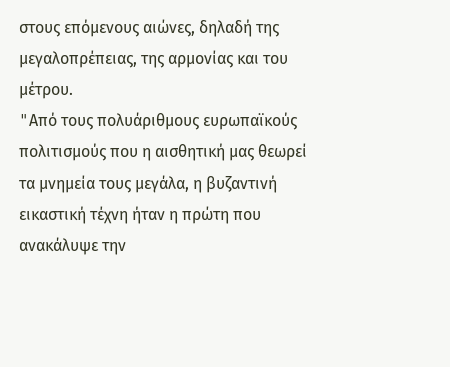στους επόμενους αιώνες, δηλαδή της μεγαλοπρέπειας, της αρμονίας και του μέτρου.
"Aπό τους πολυάριθμους ευρωπαϊκούς πολιτισμούς που η αισθητική μας θεωρεί τα μνημεία τους μεγάλα, η βυζαντινή εικαστική τέχνη ήταν η πρώτη που ανακάλυψε την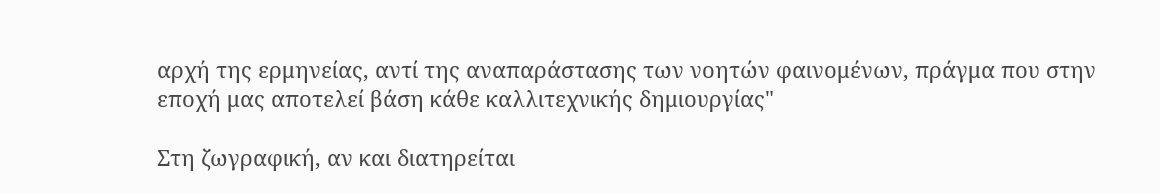αρχή της ερμηνείας, αντί της αναπαράστασης των νοητών φαινομένων, πράγμα που στην εποχή μας αποτελεί βάση κάθε καλλιτεχνικής δημιουργίας"

Στη ζωγραφική, αν και διατηρείται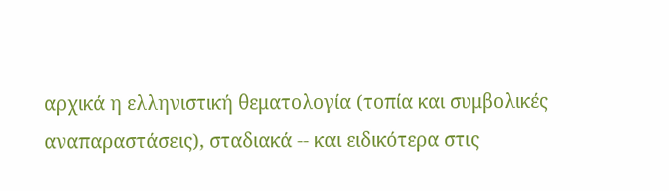αρχικά η ελληνιστική θεματολογία (τοπία και συμβολικές αναπαραστάσεις), σταδιακά -- και ειδικότερα στις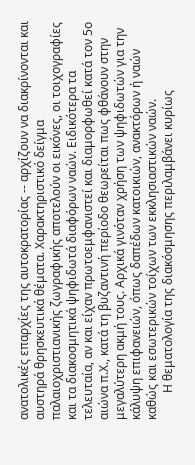ανατολικές επαρχίες της αυτοκρατορίας -- αρχίζουν να διακρίνονται και αυστηρά θρησκευτικά θέματα. Χαρακτηριστικό δείγμα παλαιοχριστιανικής ζωγραφικής αποτελούν οι εικόνες, οι τοιχογραφίες και τα διακοσμητικά ψηφιδωτά διαφόρων ναών. Ειδικότερα τα τελευταία, αν και είχαν πρωτοεμφανιστεί και διαμορφωθεί κατά τον 5ο αιώνα π.Χ., κατά τη βυζαντινή περίοδο θεωρείται πως φθάνουν στην μεγαλύτερη ακμή τους. Αρχικά γινόταν χρήση των ψηφιδωτών για την κάλυψη επιφανειών, όπως δαπέδων κατοικιών, ανακτόρων ή ναών καθώς και εσωτερικών τοίχων των εκκλησιαστικών ναών.
         Η θεματολογία της διακόσμησης περιλαμβάνει κυρίως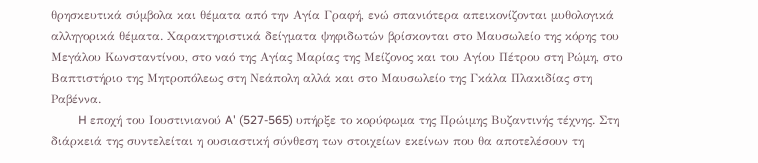θρησκευτικά σύμβολα και θέματα από την Αγία Γραφή, ενώ σπανιότερα απεικονίζονται μυθολογικά αλληγορικά θέματα. Χαρακτηριστικά δείγματα ψηφιδωτών βρίσκονται στο Μαυσωλείο της κόρης του Μεγάλου Κωνσταντίνου, στο ναό της Αγίας Μαρίας της Μείζονος και του Αγίου Πέτρου στη Ρώμη, στο Βαπτιστήριο της Μητροπόλεως στη Νεάπολη αλλά και στο Μαυσωλείο της Γκάλα Πλακιδίας στη Ραβέννα.
         H εποχή του Iουστινιανού A' (527-565) υπήρξε το κορύφωμα της Πρώιμης Βυζαντινής τέχνης. Στη διάρκειά της συντελείται η ουσιαστική σύνθεση των στοιχείων εκείνων που θα αποτελέσουν τη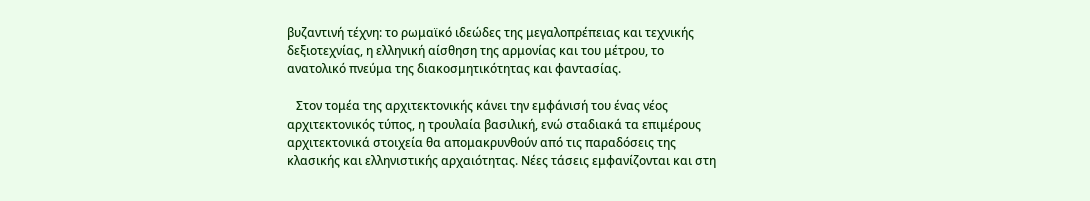βυζαντινή τέχνη: το ρωμαϊκό ιδεώδες της μεγαλοπρέπειας και τεχνικής δεξιοτεχνίας, η ελληνική αίσθηση της αρμονίας και του μέτρου, το ανατολικό πνεύμα της διακοσμητικότητας και φαντασίας.

   Στον τομέα της αρχιτεκτονικής κάνει την εμφάνισή του ένας νέος αρχιτεκτονικός τύπος, η τρουλαία βασιλική, ενώ σταδιακά τα επιμέρους αρχιτεκτονικά στοιχεία θα απομακρυνθούν από τις παραδόσεις της κλασικής και ελληνιστικής αρχαιότητας. Nέες τάσεις εμφανίζονται και στη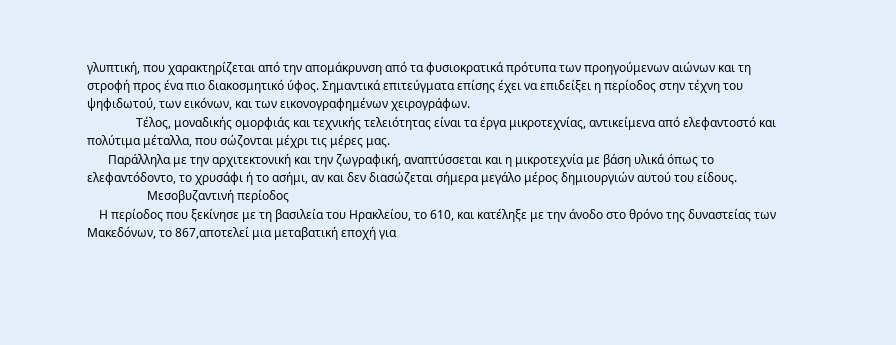γλυπτική, που χαρακτηρίζεται από την απομάκρυνση από τα φυσιοκρατικά πρότυπα των προηγούμενων αιώνων και τη στροφή προς ένα πιο διακοσμητικό ύφος. Σημαντικά επιτεύγματα επίσης έχει να επιδείξει η περίοδος στην τέχνη του ψηφιδωτού, των εικόνων, και των εικονογραφημένων χειρογράφων.
       Tέλος, μοναδικής ομορφιάς και τεχνικής τελειότητας είναι τα έργα μικροτεχνίας, αντικείμενα από ελεφαντοστό και πολύτιμα μέταλλα, που σώζονται μέχρι τις μέρες μας.
       Παράλληλα με την αρχιτεκτονική και την ζωγραφική, αναπτύσσεται και η μικροτεχνία με βάση υλικά όπως το ελεφαντόδοντο, το χρυσάφι ή το ασήμι, αν και δεν διασώζεται σήμερα μεγάλο μέρος δημιουργιών αυτού του είδους.
                    Μεσοβυζαντινή περίοδος
    Η περίοδος που ξεκίνησε με τη βασιλεία του Ηρακλείου, το 610, και κατέληξε με την άνοδο στο θρόνο της δυναστείας των Μακεδόνων, το 867,αποτελεί μια μεταβατική εποχή για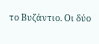το Βυζάντιο. Οι δύο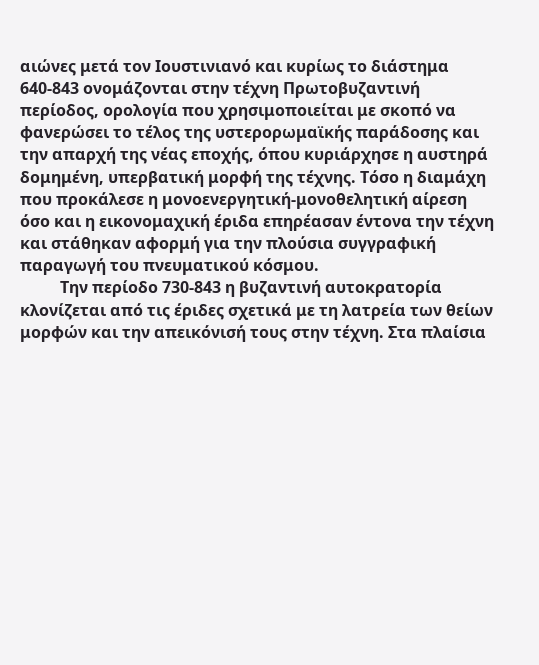αιώνες μετά τον Ιουστινιανό και κυρίως το διάστημα 640-843 ονομάζονται στην τέχνη Πρωτοβυζαντινή περίοδος, ορολογία που χρησιμοποιείται με σκοπό να φανερώσει το τέλος της υστερορωμαϊκής παράδοσης και την απαρχή της νέας εποχής, όπου κυριάρχησε η αυστηρά δομημένη, υπερβατική μορφή της τέχνης. Τόσο η διαμάχη που προκάλεσε η μονοενεργητική-μονοθελητική αίρεση όσο και η εικονομαχική έριδα επηρέασαν έντονα την τέχνη και στάθηκαν αφορμή για την πλούσια συγγραφική παραγωγή του πνευματικού κόσμου.
    Tην περίοδο 730-843 η βυζαντινή αυτοκρατορία κλονίζεται από τις έριδες σχετικά με τη λατρεία των θείων μορφών και την απεικόνισή τους στην τέχνη. Στα πλαίσια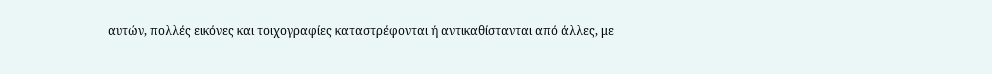αυτών, πολλές εικόνες και τοιχογραφίες καταστρέφονται ή αντικαθίστανται από άλλες, με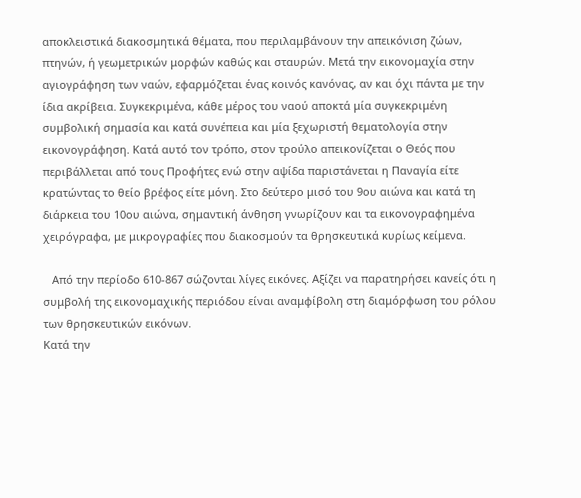αποκλειστικά διακοσμητικά θέματα, που περιλαμβάνουν την απεικόνιση ζώων, πτηνών, ή γεωμετρικών μορφών καθώς και σταυρών. Μετά την εικονομαχία στην αγιογράφηση των ναών, εφαρμόζεται ένας κοινός κανόνας, αν και όχι πάντα με την ίδια ακρίβεια. Συγκεκριμένα, κάθε μέρος του ναού αποκτά μία συγκεκριμένη συμβολική σημασία και κατά συνέπεια και μία ξεχωριστή θεματολογία στην εικονογράφηση. Κατά αυτό τον τρόπο, στον τρούλο απεικονίζεται ο Θεός που περιβάλλεται από τους Προφήτες ενώ στην αψίδα παριστάνεται η Παναγία είτε κρατώντας το θείο βρέφος είτε μόνη. Στο δεύτερο μισό του 9ου αιώνα και κατά τη διάρκεια του 10ου αιώνα, σημαντική άνθηση γνωρίζουν και τα εικονογραφημένα χειρόγραφα, με μικρογραφίες που διακοσμούν τα θρησκευτικά κυρίως κείμενα.

   Από την περίοδο 610-867 σώζονται λίγες εικόνες. Αξίζει να παρατηρήσει κανείς ότι η συμβολή της εικονομαχικής περιόδου είναι αναμφίβολη στη διαμόρφωση του ρόλου των θρησκευτικών εικόνων.
Kατά την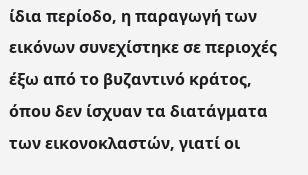ίδια περίοδο, η παραγωγή των εικόνων συνεχίστηκε σε περιοχές έξω από το βυζαντινό κράτος, όπου δεν ίσχυαν τα διατάγματα των εικονοκλαστών, γιατί οι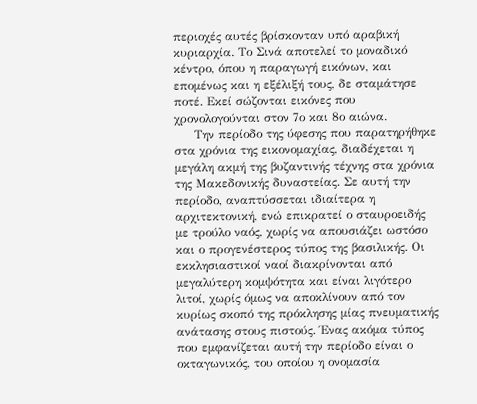περιοχές αυτές βρίσκονταν υπό αραβική κυριαρχία. Το Σινά αποτελεί το μοναδικό κέντρο, όπου η παραγωγή εικόνων, και επομένως και η εξέλιξή τους, δε σταμάτησε ποτέ. Εκεί σώζονται εικόνες που χρονολογούνται στον 7ο και 8ο αιώνα.
     Την περίοδο της ύφεσης που παρατηρήθηκε στα χρόνια της εικονομαχίας, διαδέχεται η μεγάλη ακμή της βυζαντινής τέχνης στα χρόνια της Μακεδονικής δυναστείας. Σε αυτή την περίοδο, αναπτύσσεται ιδιαίτερα η αρχιτεκτονική, ενώ επικρατεί ο σταυροειδής με τρούλο ναός, χωρίς να απουσιάζει ωστόσο και ο προγενέστερος τύπος της βασιλικής. Οι εκκλησιαστικοί ναοί διακρίνονται από μεγαλύτερη κομψότητα και είναι λιγότερο λιτοί, χωρίς όμως να αποκλίνουν από τον κυρίως σκοπό της πρόκλησης μίας πνευματικής ανάτασης στους πιστούς. Ένας ακόμα τύπος που εμφανίζεται αυτή την περίοδο είναι ο οκταγωνικός, του οποίου η ονομασία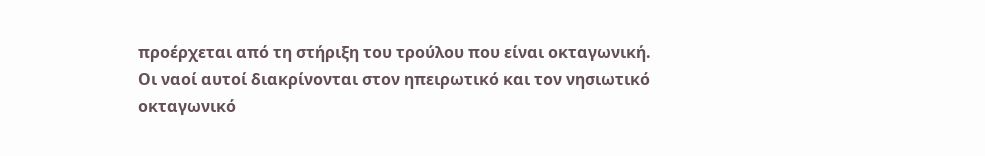προέρχεται από τη στήριξη του τρούλου που είναι οκταγωνική. Οι ναοί αυτοί διακρίνονται στον ηπειρωτικό και τον νησιωτικό οκταγωνικό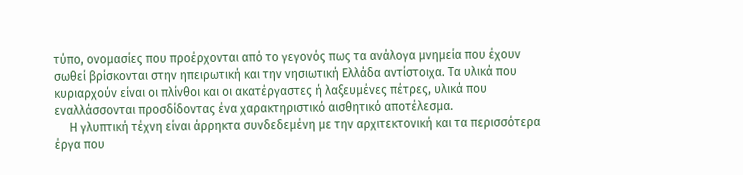τύπο, ονομασίες που προέρχονται από το γεγονός πως τα ανάλογα μνημεία που έχουν σωθεί βρίσκονται στην ηπειρωτική και την νησιωτική Ελλάδα αντίστοιχα. Τα υλικά που κυριαρχούν είναι οι πλίνθοι και οι ακατέργαστες ή λαξευμένες πέτρες, υλικά που εναλλάσσονται προσδίδοντας ένα χαρακτηριστικό αισθητικό αποτέλεσμα.
     Η γλυπτική τέχνη είναι άρρηκτα συνδεδεμένη με την αρχιτεκτονική και τα περισσότερα έργα που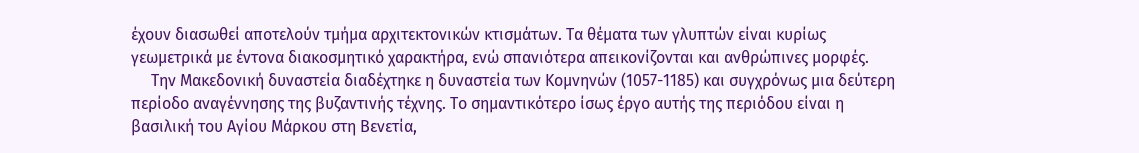έχουν διασωθεί αποτελούν τμήμα αρχιτεκτονικών κτισμάτων. Τα θέματα των γλυπτών είναι κυρίως γεωμετρικά με έντονα διακοσμητικό χαρακτήρα, ενώ σπανιότερα απεικονίζονται και ανθρώπινες μορφές.
     Την Μακεδονική δυναστεία διαδέχτηκε η δυναστεία των Κομνηνών (1057-1185) και συγχρόνως μια δεύτερη περίοδο αναγέννησης της βυζαντινής τέχνης. Το σημαντικότερο ίσως έργο αυτής της περιόδου είναι η βασιλική του Αγίου Μάρκου στη Βενετία,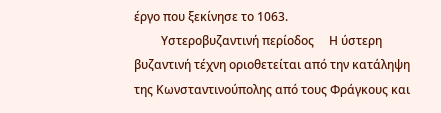έργο που ξεκίνησε το 1063.
         Υστεροβυζαντινή περίοδος     Η ύστερη βυζαντινή τέχνη οριοθετείται από την κατάληψη της Κωνσταντινούπολης από τους Φράγκους και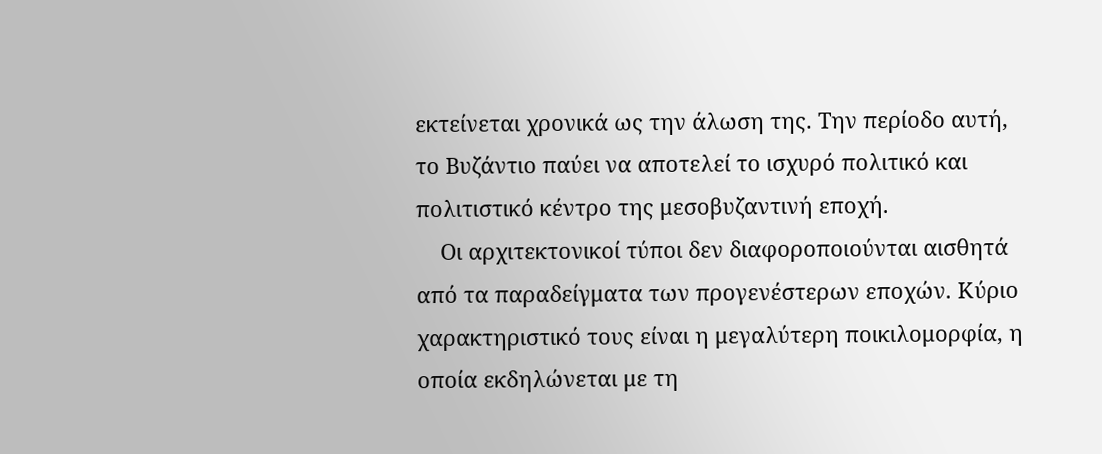εκτείνεται χρονικά ως την άλωση της. Την περίοδο αυτή, το Βυζάντιο παύει να αποτελεί το ισχυρό πολιτικό και πολιτιστικό κέντρο της μεσοβυζαντινή εποχή.
    Οι αρχιτεκτονικοί τύποι δεν διαφοροποιούνται αισθητά από τα παραδείγματα των προγενέστερων εποχών. Κύριο χαρακτηριστικό τους είναι η μεγαλύτερη ποικιλομορφία, η οποία εκδηλώνεται με τη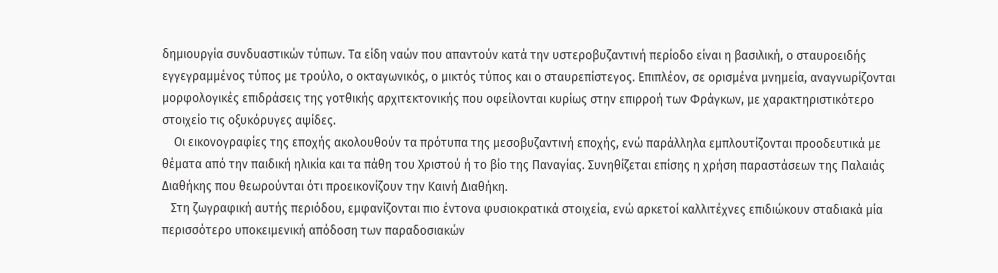δημιουργία συνδυαστικών τύπων. Τα είδη ναών που απαντούν κατά την υστεροβυζαντινή περίοδο είναι η βασιλική, ο σταυροειδής εγγεγραμμένος τύπος με τρούλο, ο οκταγωνικός, ο μικτός τύπος και ο σταυρεπίστεγος. Επιπλέον, σε ορισμένα μνημεία, αναγνωρίζονται μορφολογικές επιδράσεις της γοτθικής αρχιτεκτονικής που οφείλονται κυρίως στην επιρροή των Φράγκων, με χαρακτηριστικότερο στοιχείο τις οξυκόρυγες αψίδες.
    Οι εικονογραφίες της εποχής ακολουθούν τα πρότυπα της μεσοβυζαντινή εποχής, ενώ παράλληλα εμπλουτίζονται προοδευτικά με θέματα από την παιδική ηλικία και τα πάθη του Χριστού ή το βίο της Παναγίας. Συνηθίζεται επίσης η χρήση παραστάσεων της Παλαιάς Διαθήκης που θεωρούνται ότι προεικονίζουν την Καινή Διαθήκη.
   Στη ζωγραφική αυτής περιόδου, εμφανίζονται πιο έντονα φυσιοκρατικά στοιχεία, ενώ αρκετοί καλλιτέχνες επιδιώκουν σταδιακά μία περισσότερο υποκειμενική απόδοση των παραδοσιακών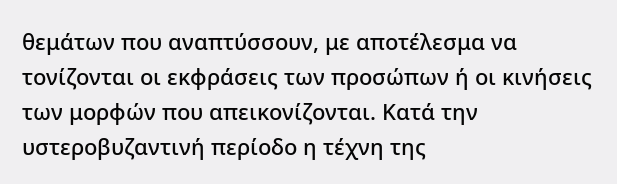θεμάτων που αναπτύσσουν, με αποτέλεσμα να τονίζονται οι εκφράσεις των προσώπων ή οι κινήσεις των μορφών που απεικονίζονται. Κατά την υστεροβυζαντινή περίοδο η τέχνη της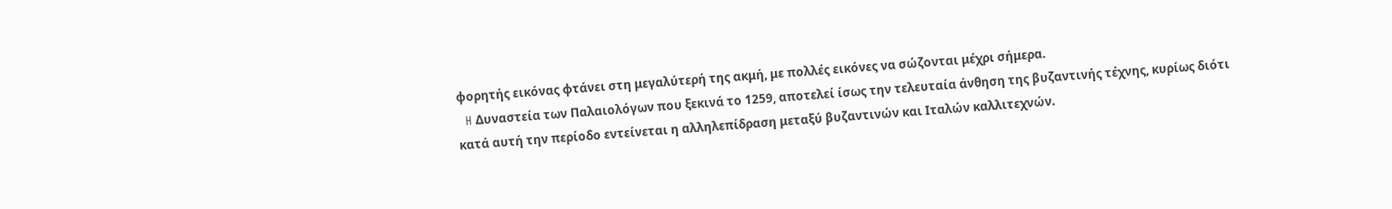φορητής εικόνας φτάνει στη μεγαλύτερή της ακμή, με πολλές εικόνες να σώζονται μέχρι σήμερα.
  H Δυναστεία των Παλαιολόγων που ξεκινά το 1259, αποτελεί ίσως την τελευταία άνθηση της βυζαντινής τέχνης, κυρίως διότι κατά αυτή την περίοδο εντείνεται η αλληλεπίδραση μεταξύ βυζαντινών και Ιταλών καλλιτεχνών.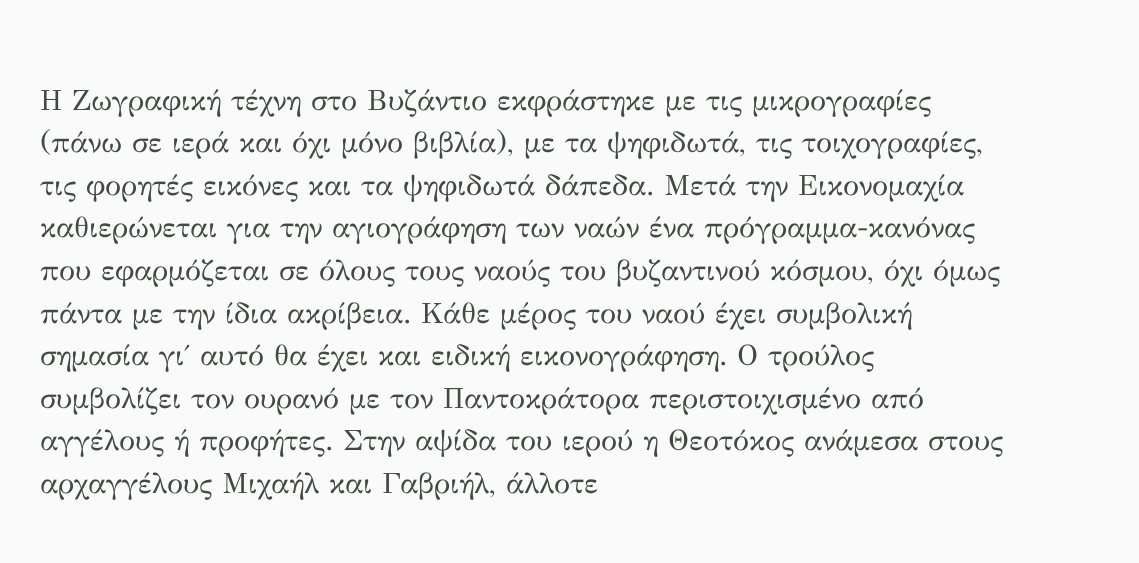Η Ζωγραφική τέχνη στο Βυζάντιο εκφράστηκε με τις μικρογραφίες (πάνω σε ιερά και όχι μόνο βιβλία), με τα ψηφιδωτά, τις τοιχογραφίες, τις φορητές εικόνες και τα ψηφιδωτά δάπεδα. Μετά την Εικονομαχία καθιερώνεται για την αγιογράφηση των ναών ένα πρόγραμμα-κανόνας που εφαρμόζεται σε όλους τους ναούς του βυζαντινού κόσμου, όχι όμως πάντα με την ίδια ακρίβεια. Κάθε μέρος του ναού έχει συμβολική σημασία γι΄ αυτό θα έχει και ειδική εικονογράφηση. Ο τρούλος συμβολίζει τον ουρανό με τον Παντοκράτορα περιστοιχισμένο από αγγέλους ή προφήτες. Στην αψίδα του ιερού η Θεοτόκος ανάμεσα στους αρχαγγέλους Μιχαήλ και Γαβριήλ, άλλοτε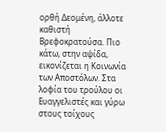ορθή Δεομένη, άλλοτε καθιστή Βρεφοκρατούσα. Πιο κάτω, στην αψίδα, εικονίζεται η Κοινωνία των Αποστόλων. Στα λοφία του τρούλου οι Ευαγγελιστές και γύρω στους τοίχους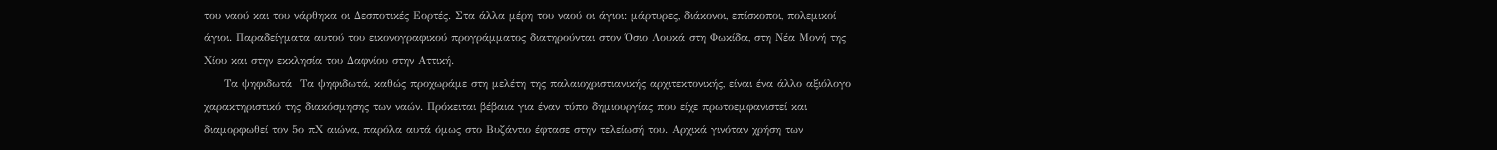του ναού και του νάρθηκα οι Δεσποτικές Εορτές. Στα άλλα μέρη του ναού οι άγιοι: μάρτυρες, διάκονοι, επίσκοποι, πολεμικοί άγιοι. Παραδείγματα αυτού του εικονογραφικού προγράμματος διατηρούνται στον Όσιο Λουκά στη Φωκίδα, στη Νέα Μονή της Χίου και στην εκκλησία του Δαφνίου στην Αττική.
     Τα ψηφιδωτά  Τα ψηφιδωτά, καθώς προχωράμε στη μελέτη της παλαιοχριστιανικής αρχιτεκτονικής, είναι ένα άλλο αξιόλογο χαρακτηριστικό της διακόσμησης των ναών. Πρόκειται βέβαια για έναν τύπο δημιουργίας που είχε πρωτοεμφανιστεί και διαμορφωθεί τον 5ο πΧ αιώνα, παρόλα αυτά όμως στο Βυζάντιο έφτασε στην τελείωσή του. Αρχικά γινόταν χρήση των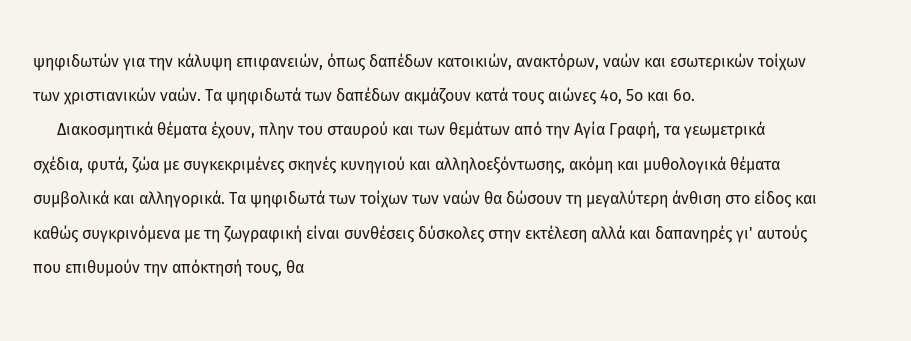ψηφιδωτών για την κάλυψη επιφανειών, όπως δαπέδων κατοικιών, ανακτόρων, ναών και εσωτερικών τοίχων των χριστιανικών ναών. Τα ψηφιδωτά των δαπέδων ακμάζουν κατά τους αιώνες 4ο, 5ο και 6ο.
      Διακοσμητικά θέματα έχουν, πλην του σταυρού και των θεμάτων από την Αγία Γραφή, τα γεωμετρικά σχέδια, φυτά, ζώα με συγκεκριμένες σκηνές κυνηγιού και αλληλοεξόντωσης, ακόμη και μυθολογικά θέματα συμβολικά και αλληγορικά. Τα ψηφιδωτά των τοίχων των ναών θα δώσουν τη μεγαλύτερη άνθιση στο είδος και καθώς συγκρινόμενα με τη ζωγραφική είναι συνθέσεις δύσκολες στην εκτέλεση αλλά και δαπανηρές γι' αυτούς που επιθυμούν την απόκτησή τους, θα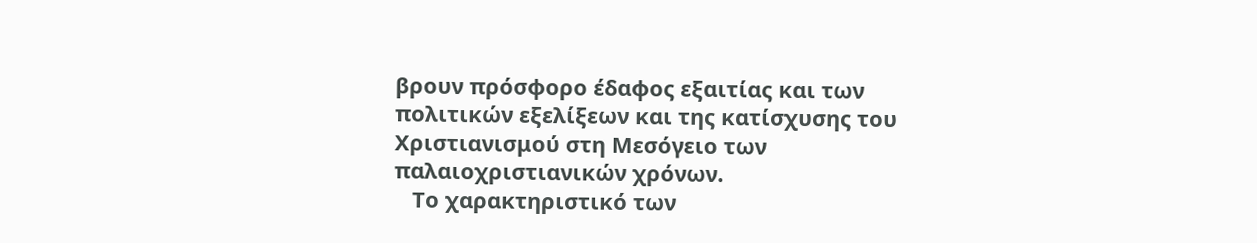βρουν πρόσφορο έδαφος εξαιτίας και των πολιτικών εξελίξεων και της κατίσχυσης του Χριστιανισμού στη Μεσόγειο των παλαιοχριστιανικών χρόνων.
   Το χαρακτηριστικό των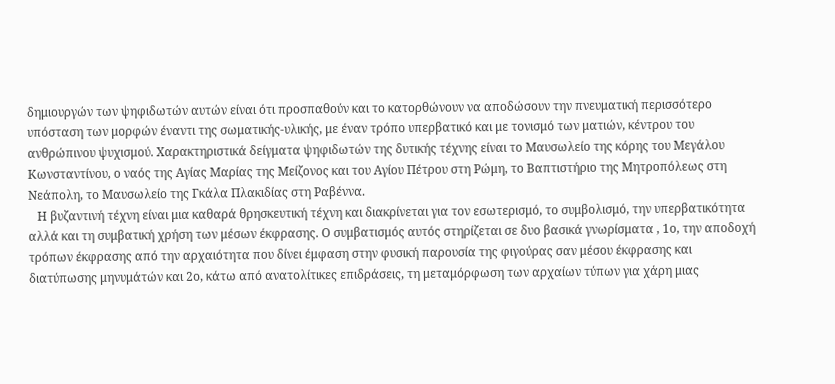δημιουργών των ψηφιδωτών αυτών είναι ότι προσπαθούν και το κατορθώνουν να αποδώσουν την πνευματική περισσότερο υπόσταση των μορφών έναντι της σωματικής-υλικής, με έναν τρόπο υπερβατικό και με τονισμό των ματιών, κέντρου του ανθρώπινου ψυχισμού. Χαρακτηριστικά δείγματα ψηφιδωτών της δυτικής τέχνης είναι το Μαυσωλείο της κόρης του Μεγάλου Κωνσταντίνου, ο ναός της Αγίας Μαρίας της Μείζονος και του Αγίου Πέτρου στη Ρώμη, το Βαπτιστήριο της Μητροπόλεως στη Νεάπολη, το Μαυσωλείο της Γκάλα Πλακιδίας στη Ραβέννα.
   Η βυζαντινή τέχνη είναι μια καθαρά θρησκευτική τέχνη και διακρίνεται για τον εσωτερισμό, το συμβολισμό, την υπερβατικότητα αλλά και τη συμβατική χρήση των μέσων έκφρασης. Ο συμβατισμός αυτός στηρίζεται σε δυο βασικά γνωρίσματα , 1ο, την αποδοχή τρόπων έκφρασης από την αρχαιότητα που δίνει έμφαση στην φυσική παρουσία της φιγούρας σαν μέσου έκφρασης και διατύπωσης μηνυμάτών και 2ο, κάτω από ανατολίτικες επιδράσεις, τη μεταμόρφωση των αρχαίων τύπων για χάρη μιας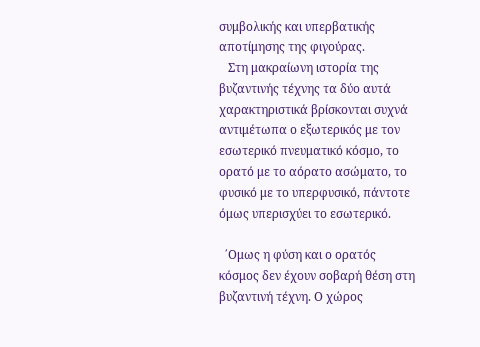συμβολικής και υπερβατικής αποτίμησης της φιγούρας.
   Στη μακραίωνη ιστορία της βυζαντινής τέχνης τα δύο αυτά χαρακτηριστικά βρίσκονται συχνά αντιμέτωπα ο εξωτερικός με τον εσωτερικό πνευματικό κόσμο, το ορατό με το αόρατο ασώματο, το φυσικό με το υπερφυσικό, πάντοτε όμως υπερισχύει το εσωτερικό.

  ΄Ομως η φύση και ο ορατός κόσμος δεν έχουν σοβαρή θέση στη βυζαντινή τέχνη. Ο χώρος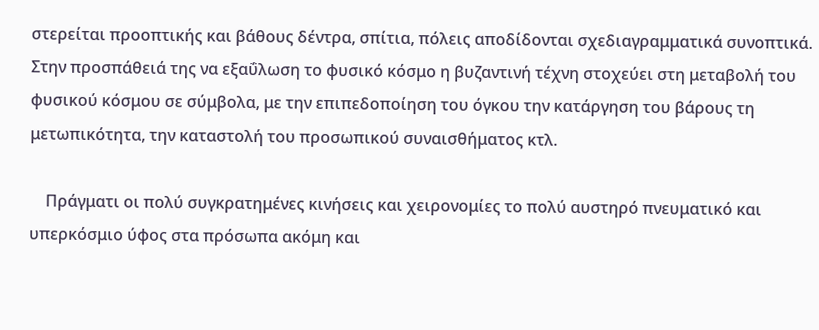στερείται προοπτικής και βάθους δέντρα, σπίτια, πόλεις αποδίδονται σχεδιαγραμματικά συνοπτικά. Στην προσπάθειά της να εξαΰλωση το φυσικό κόσμο η βυζαντινή τέχνη στοχεύει στη μεταβολή του φυσικού κόσμου σε σύμβολα, με την επιπεδοποίηση του όγκου την κατάργηση του βάρους τη μετωπικότητα, την καταστολή του προσωπικού συναισθήματος κτλ.

    Πράγματι οι πολύ συγκρατημένες κινήσεις και χειρονομίες το πολύ αυστηρό πνευματικό και υπερκόσμιο ύφος στα πρόσωπα ακόμη και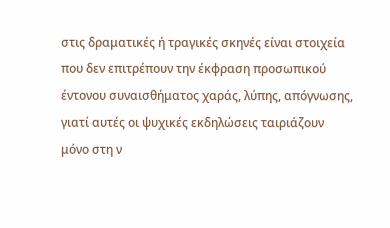στις δραματικές ή τραγικές σκηνές είναι στοιχεία που δεν επιτρέπουν την έκφραση προσωπικού έντονου συναισθήματος χαράς, λύπης, απόγνωσης, γιατί αυτές οι ψυχικές εκδηλώσεις ταιριάζουν μόνο στη ν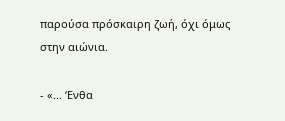παρούσα πρόσκαιρη ζωή, όχι όμως στην αιώνια.

- «... ‘Ενθα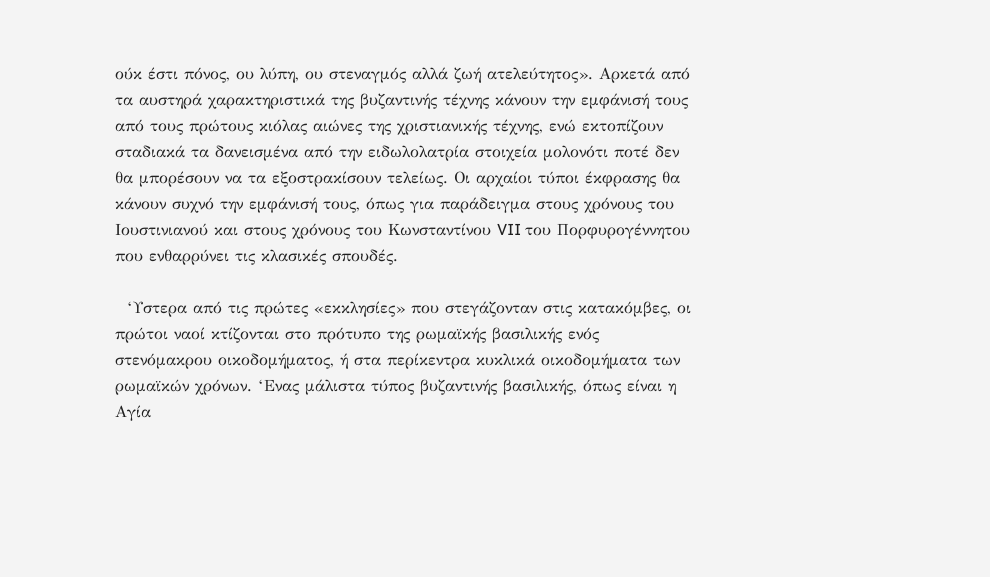ούκ έστι πόνος, ου λύπη, ου στεναγμός αλλά ζωή ατελεύτητος». Αρκετά από τα αυστηρά χαρακτηριστικά της βυζαντινής τέχνης κάνουν την εμφάνισή τους από τους πρώτους κιόλας αιώνες της χριστιανικής τέχνης, ενώ εκτοπίζουν σταδιακά τα δανεισμένα από την ειδωλολατρία στοιχεία μολονότι ποτέ δεν θα μπορέσουν να τα εξοστρακίσουν τελείως. Οι αρχαίοι τύποι έκφρασης θα κάνουν συχνό την εμφάνισή τους, όπως για παράδειγμα στους χρόνους του Ιουστινιανού και στους χρόνους του Κωνσταντίνου VII του Πορφυρογέννητου που ενθαρρύνει τις κλασικές σπουδές.

  ‘Υστερα από τις πρώτες «εκκλησίες» που στεγάζονταν στις κατακόμβες, οι πρώτοι ναοί κτίζονται στο πρότυπο της ρωμαϊκής βασιλικής ενός στενόμακρου οικοδομήματος, ή στα περίκεντρα κυκλικά οικοδομήματα των ρωμαϊκών χρόνων. ‘Ενας μάλιστα τύπος βυζαντινής βασιλικής, όπως είναι η Αγία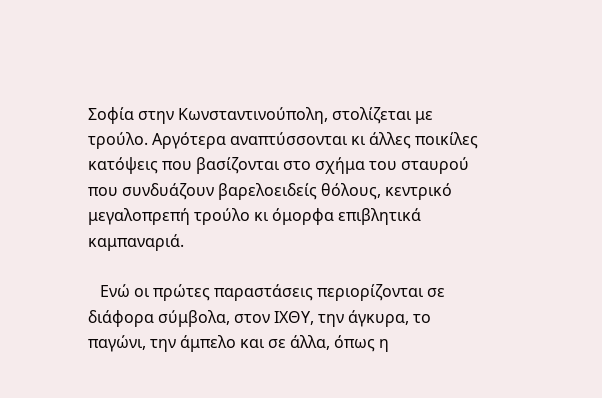Σοφία στην Κωνσταντινούπολη, στολίζεται με τρούλο. Αργότερα αναπτύσσονται κι άλλες ποικίλες κατόψεις που βασίζονται στο σχήμα του σταυρού που συνδυάζουν βαρελοειδείς θόλους, κεντρικό μεγαλοπρεπή τρούλο κι όμορφα επιβλητικά καμπαναριά.

   Ενώ οι πρώτες παραστάσεις περιορίζονται σε διάφορα σύμβολα, στον ΙΧΘΥ, την άγκυρα, το παγώνι, την άμπελο και σε άλλα, όπως η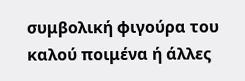συμβολική φιγούρα του καλού ποιμένα ή άλλες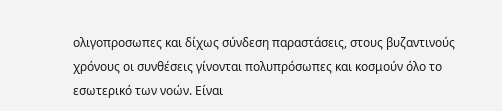ολιγοπροσωπες και δίχως σύνδεση παραστάσεις, στους βυζαντινούς χρόνους οι συνθέσεις γίνονται πολυπρόσωπες και κοσμούν όλο το εσωτερικό των νοών. Είναι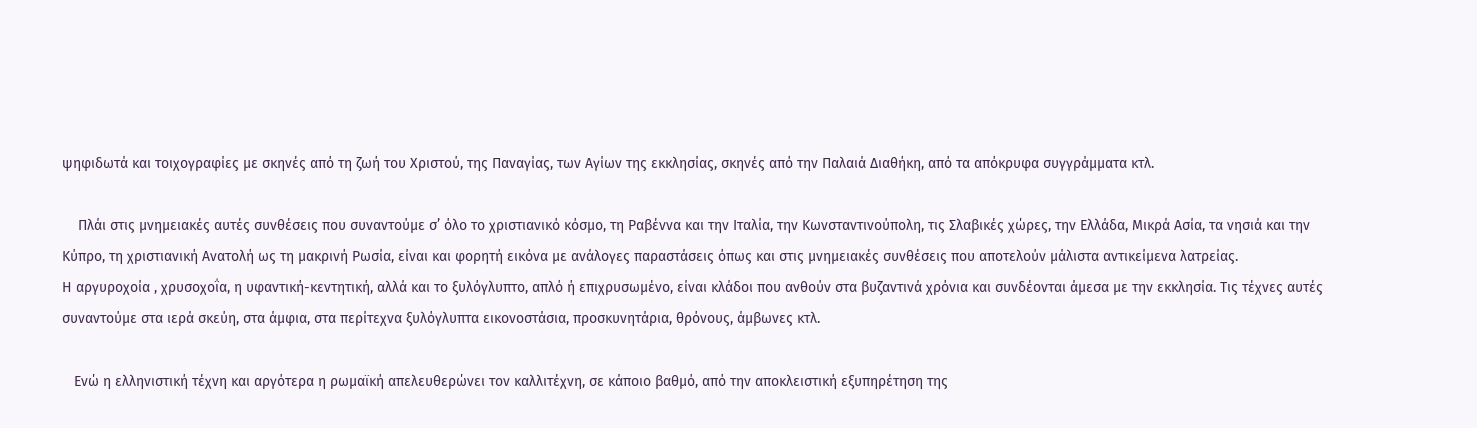ψηφιδωτά και τοιχογραφίες με σκηνές από τη ζωή του Χριστού, της Παναγίας, των Αγίων της εκκλησίας, σκηνές από την Παλαιά Διαθήκη, από τα απόκρυφα συγγράμματα κτλ.

    Πλάι στις μνημειακές αυτές συνθέσεις που συναντούμε σ’ όλο το χριστιανικό κόσμο, τη Ραβέννα και την Ιταλία, την Κωνσταντινούπολη, τις Σλαβικές χώρες, την Ελλάδα, Μικρά Ασία, τα νησιά και την Κύπρο, τη χριστιανική Ανατολή ως τη μακρινή Ρωσία, είναι και φορητή εικόνα με ανάλογες παραστάσεις όπως και στις μνημειακές συνθέσεις που αποτελούν μάλιστα αντικείμενα λατρείας.
Η αργυροχοία , χρυσοχοΐα, η υφαντική-κεντητική, αλλά και το ξυλόγλυπτο, απλό ή επιχρυσωμένο, είναι κλάδοι που ανθούν στα βυζαντινά χρόνια και συνδέονται άμεσα με την εκκλησία. Τις τέχνες αυτές συναντούμε στα ιερά σκεύη, στα άμφια, στα περίτεχνα ξυλόγλυπτα εικονοστάσια, προσκυνητάρια, θρόνους, άμβωνες κτλ.

   Ενώ η ελληνιστική τέχνη και αργότερα η ρωμαϊκή απελευθερώνει τον καλλιτέχνη, σε κάποιο βαθμό, από την αποκλειστική εξυπηρέτηση της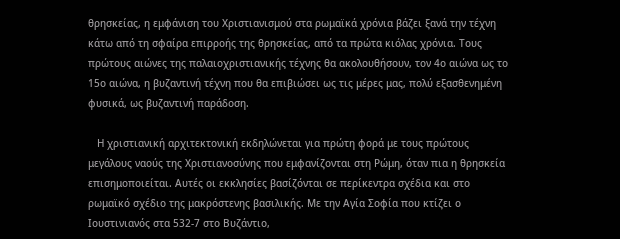θρησκείας, η εμφάνιση του Χριστιανισμού στα ρωμαϊκά χρόνια βάζει ξανά την τέχνη κάτω από τη σφαίρα επιρροής της θρησκείας, από τα πρώτα κιόλας χρόνια. Τους πρώτους αιώνες της παλαιοχριστιανικής τέχνης θα ακολουθήσουν, τον 4ο αιώνα ως το 15ο αιώνα, η βυζαντινή τέχνη που θα επιβιώσει ως τις μέρες μας, πολύ εξασθενημένη φυσικά, ως βυζαντινή παράδοση.

   Η χριστιανική αρχιτεκτονική εκδηλώνεται για πρώτη φορά με τους πρώτους μεγάλους ναούς της Χριστιανοσύνης που εμφανίζονται στη Ρώμη, όταν πια η θρησκεία επισημοποιείται. Αυτές οι εκκλησίες βασίζόνται σε περίκεντρα σχέδια και στο ρωμαϊκό σχέδιο της μακρόστενης βασιλικής. Με την Αγία Σοφία που κτίζει ο Ιουστινιανός στα 532-7 στο Βυζάντιο,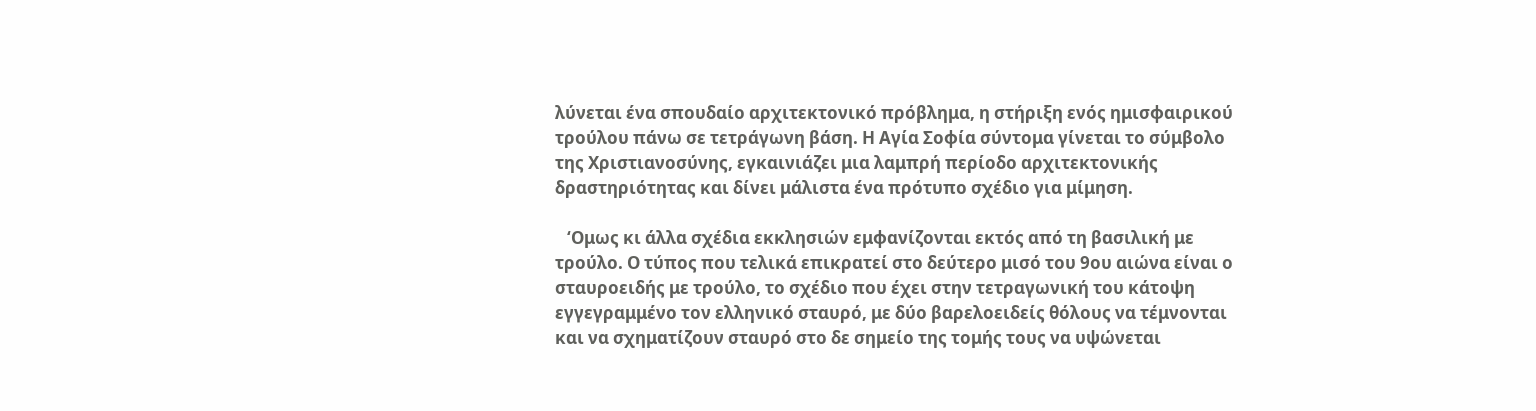λύνεται ένα σπουδαίο αρχιτεκτονικό πρόβλημα, η στήριξη ενός ημισφαιρικού τρούλου πάνω σε τετράγωνη βάση. Η Αγία Σοφία σύντομα γίνεται το σύμβολο της Χριστιανοσύνης, εγκαινιάζει μια λαμπρή περίοδο αρχιτεκτονικής δραστηριότητας και δίνει μάλιστα ένα πρότυπο σχέδιο για μίμηση.

   ‘Ομως κι άλλα σχέδια εκκλησιών εμφανίζονται εκτός από τη βασιλική με τρούλο. Ο τύπος που τελικά επικρατεί στο δεύτερο μισό του 9ου αιώνα είναι ο σταυροειδής με τρούλο, το σχέδιο που έχει στην τετραγωνική του κάτοψη εγγεγραμμένο τον ελληνικό σταυρό, με δύο βαρελοειδείς θόλους να τέμνονται και να σχηματίζουν σταυρό στο δε σημείο της τομής τους να υψώνεται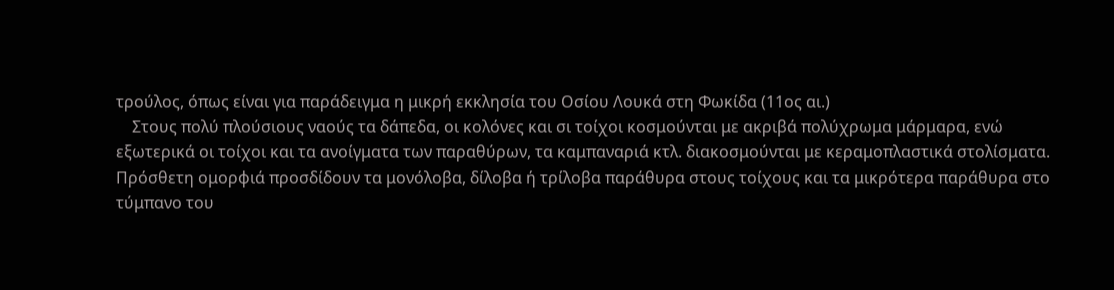τρούλος, όπως είναι για παράδειγμα η μικρή εκκλησία του Οσίου Λουκά στη Φωκίδα (11ος αι.)
    Στους πολύ πλούσιους ναούς τα δάπεδα, οι κολόνες και σι τοίχοι κοσμούνται με ακριβά πολύχρωμα μάρμαρα, ενώ εξωτερικά οι τοίχοι και τα ανοίγματα των παραθύρων, τα καμπαναριά κτλ. διακοσμούνται με κεραμοπλαστικά στολίσματα. Πρόσθετη ομορφιά προσδίδουν τα μονόλοβα, δίλοβα ή τρίλοβα παράθυρα στους τοίχους και τα μικρότερα παράθυρα στο τύμπανο του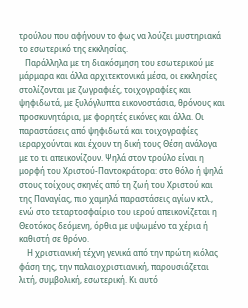τρούλου που αφήνουν το φως να λούζει μυστηριακά το εσωτερικό της εκκλησίας.
   Παράλληλα με τη διακόσμηση του εσωτερικού με μάρμαρα και άλλα αρχιτεκτονικά μέσα, οι εκκλησίες στολίζονται με ζωγραφιές, τοιχογραφίες και ψηφιδωτά, με ξυλόγλυπτα εικονοστάσια, θρόνους και προσκυνητάρια, με φορητές εικόνες και άλλα. Οι παραστάσεις από ψηφιδωτά και τοιχογραφίες ιεραρχούνται και έχουν τη δική τους Θέση ανάλογα με το τι απεικονίζουν. Ψηλά στον τρούλο είναι η μορφή του Χριστού-Παντοκράτορα: στο θόλο ή ψηλά στους τοίχους σκηνές από τη ζωή του Χριστού και της Παναγίας, πιο χαμηλά παραστάσεις αγίων κτλ., ενώ στο τεταρτοσφαίριο του ιερού απεικονίζεται η Θεοτόκος δεόμενη, όρθια με υψωμένο τα χέρια ή καθιστή σε θρόνο.
    Η χριστιανική τέχνη γενικά από την πρώτη κιόλας φάση της, την παλαιοχριστιανική, παρουσιάζεται λιτή, συμβολική, εσωτερική. Κι αυτό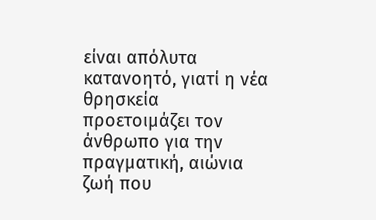είναι απόλυτα κατανοητό, γιατί η νέα θρησκεία προετοιμάζει τον άνθρωπο για την πραγματική, αιώνια ζωή που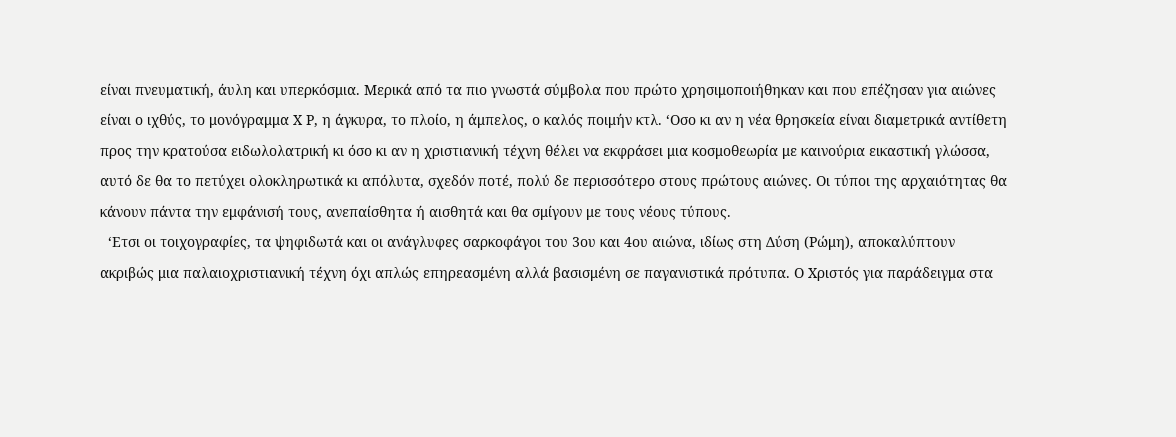είναι πνευματική, άυλη και υπερκόσμια. Μερικά από τα πιο γνωστά σύμβολα που πρώτο χρησιμοποιήθηκαν και που επέζησαν για αιώνες είναι ο ιχθύς, το μονόγραμμα Χ Ρ, η άγκυρα, το πλοίο, η άμπελος, ο καλός ποιμήν κτλ. ‘Οσο κι αν η νέα θρησκεία είναι διαμετρικά αντίθετη προς την κρατούσα ειδωλολατρική κι όσο κι αν η χριστιανική τέχνη θέλει να εκφράσει μια κοσμοθεωρία με καινούρια εικαστική γλώσσα, αυτό δε θα το πετύχει ολοκληρωτικά κι απόλυτα, σχεδόν ποτέ, πολύ δε περισσότερο στους πρώτους αιώνες. Οι τύποι της αρχαιότητας θα κάνουν πάντα την εμφάνισή τους, ανεπαίσθητα ή αισθητά και θα σμίγουν με τους νέους τύπους.
  ‘Ετσι οι τοιχογραφίες, τα ψηφιδωτά και οι ανάγλυφες σαρκοφάγοι του 3ου και 4ου αιώνα, ιδίως στη Δύση (Ρώμη), αποκαλύπτουν ακριβώς μια παλαιοχριστιανική τέχνη όχι απλώς επηρεασμένη αλλά βασισμένη σε παγανιστικά πρότυπα. Ο Χριστός για παράδειγμα στα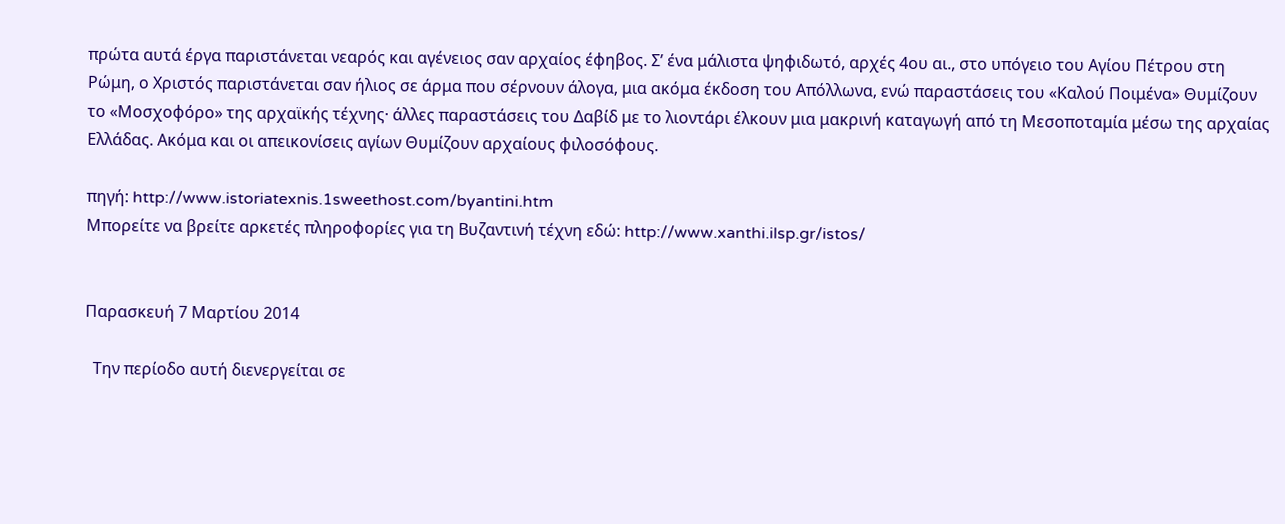πρώτα αυτά έργα παριστάνεται νεαρός και αγένειος σαν αρχαίος έφηβος. Σ’ ένα μάλιστα ψηφιδωτό, αρχές 4ου αι., στο υπόγειο του Αγίου Πέτρου στη Ρώμη, ο Χριστός παριστάνεται σαν ήλιος σε άρμα που σέρνουν άλογα, μια ακόμα έκδοση του Απόλλωνα, ενώ παραστάσεις του «Καλού Ποιμένα» Θυμίζουν το «Μοσχοφόρο» της αρχαϊκής τέχνης· άλλες παραστάσεις του Δαβίδ με το λιοντάρι έλκουν μια μακρινή καταγωγή από τη Μεσοποταμία μέσω της αρχαίας Ελλάδας. Ακόμα και οι απεικονίσεις αγίων Θυμίζουν αρχαίους φιλοσόφους.

πηγή: http://www.istoriatexnis.1sweethost.com/byantini.htm
Μπορείτε να βρείτε αρκετές πληροφορίες για τη Βυζαντινή τέχνη εδώ: http://www.xanthi.ilsp.gr/istos/


Παρασκευή 7 Μαρτίου 2014

  Την περίοδο αυτή διενεργείται σε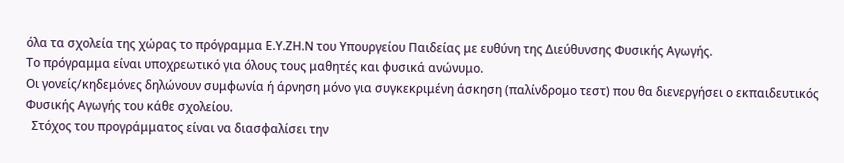όλα τα σχολεία της χώρας το πρόγραμμα Ε.Υ.ΖΗ.Ν του Υπουργείου Παιδείας με ευθύνη της Διεύθυνσης Φυσικής Αγωγής.
Το πρόγραμμα είναι υποχρεωτικό για όλους τους μαθητές και φυσικά ανώνυμο.
Οι γονείς/κηδεμόνες δηλώνουν συμφωνία ή άρνηση μόνο για συγκεκριμένη άσκηση (παλίνδρομο τεστ) που θα διενεργήσει ο εκπαιδευτικός Φυσικής Αγωγής του κάθε σχολείου.
  Στόχος του προγράμματος είναι να διασφαλίσει την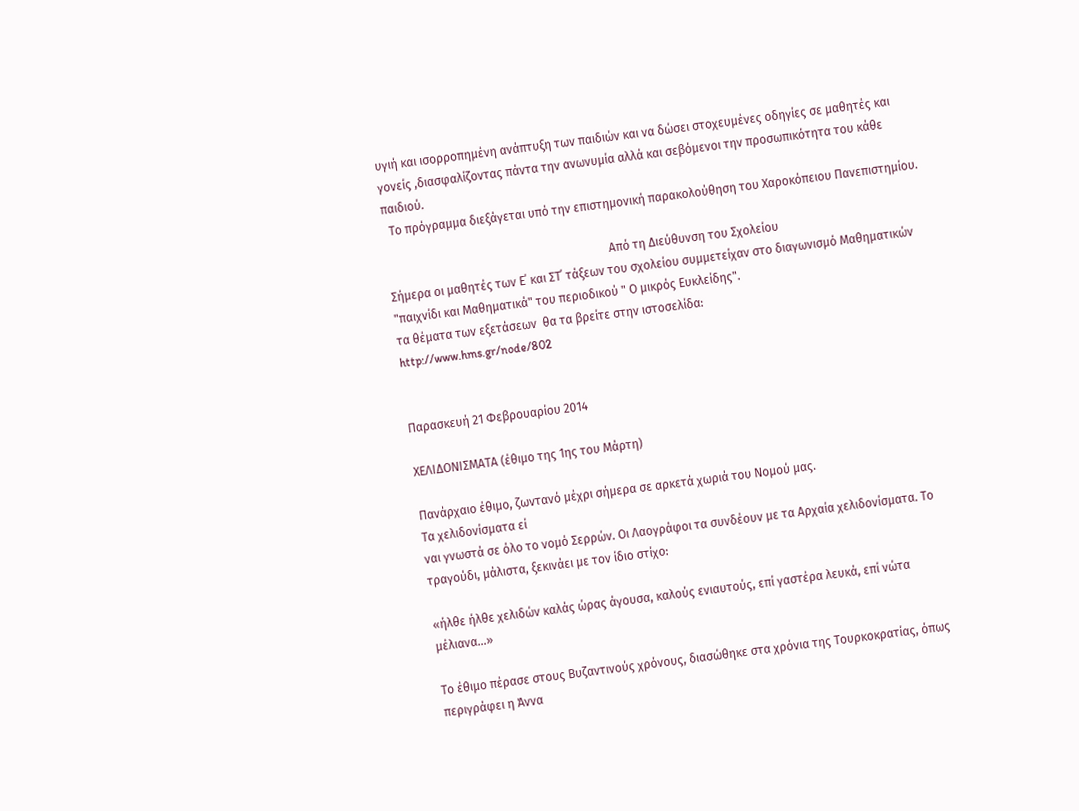υγιή και ισορροπημένη ανάπτυξη των παιδιών και να δώσει στοχευμένες οδηγίες σε μαθητές και γονείς ,διασφαλίζοντας πάντα την ανωνυμία αλλά και σεβόμενοι την προσωπικότητα του κάθε παιδιού.
  Το πρόγραμμα διεξάγεται υπό την επιστημονική παρακολούθηση του Χαροκόπειου Πανεπιστημίου.

                                                                          Από τη Διεύθυνση του Σχολείου
Σήμερα οι μαθητές των Ε΄ και ΣΤ΄ τάξεων του σχολείου συμμετείχαν στο διαγωνισμό Μαθηματικών "παιχνίδι και Μαθηματικά" του περιοδικού " Ο μικρός Ευκλείδης".
τα θέματα των εξετάσεων  θα τα βρείτε στην ιστοσελίδα:
http://www.hms.gr/node/802


Παρασκευή 21 Φεβρουαρίου 2014

ΧΕΛΙΔΟΝΙΣΜΑΤΑ (έθιμο της 1ης του Μάρτη)

Πανάρχαιο έθιμο, ζωντανό μέχρι σήμερα σε αρκετά χωριά του Νομού μας.
Τα χελιδονίσματα εί
ναι γνωστά σε όλο το νομό Σερρών. Οι Λαογράφοι τα συνδέουν με τα Αρχαία χελιδονίσματα. Το τραγούδι, μάλιστα, ξεκινάει με τον ίδιο στίχο:

«ήλθε ήλθε χελιδών καλάς ώρας άγουσα, καλούς ενιαυτούς, επί γαστέρα λευκά, επί νώτα μέλιανα…»

Το έθιμο πέρασε στους Βυζαντινούς χρόνους, διασώθηκε στα χρόνια της Τουρκοκρατίας, όπως περιγράφει η Άννα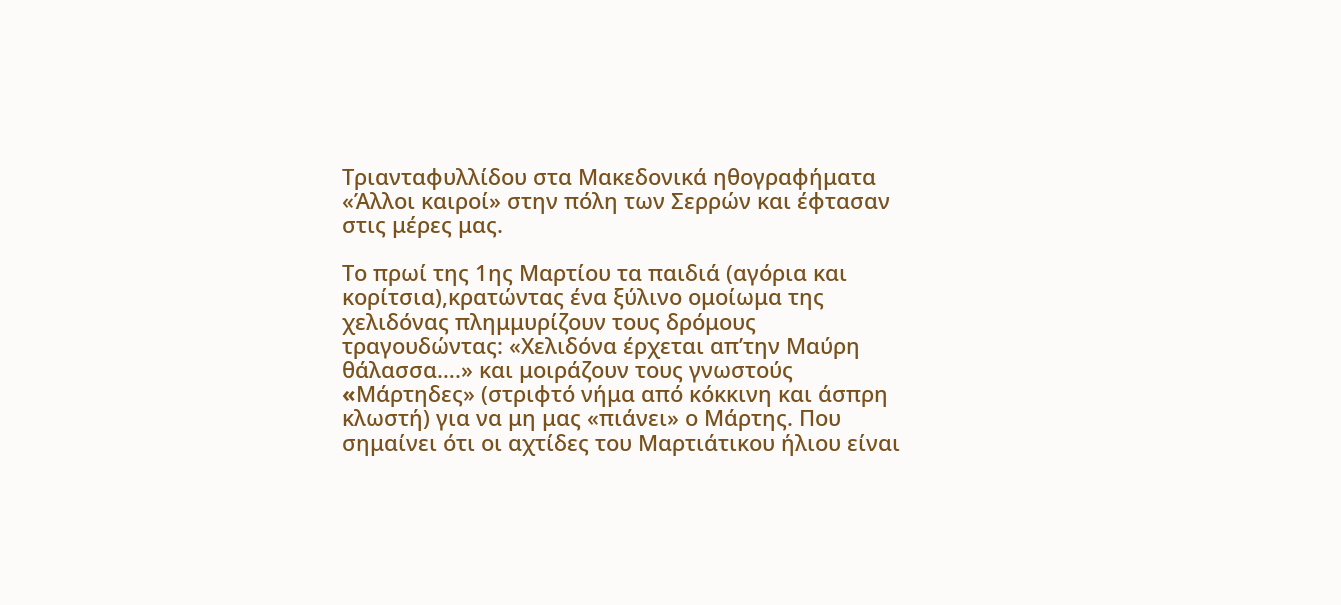Τριανταφυλλίδου στα Μακεδονικά ηθογραφήματα «Άλλοι καιροί» στην πόλη των Σερρών και έφτασαν στις μέρες μας.

Το πρωί της 1ης Μαρτίου τα παιδιά (αγόρια και κορίτσια),κρατώντας ένα ξύλινο ομοίωμα της χελιδόνας πλημμυρίζουν τους δρόμους τραγουδώντας: «Χελιδόνα έρχεται απ’την Μαύρη θάλασσα….» και μοιράζουν τους γνωστούς «Mάρτηδες» (στριφτό νήμα από κόκκινη και άσπρη κλωστή) για να μη μας «πιάνει» ο Μάρτης. Που σημαίνει ότι οι αχτίδες του Μαρτιάτικου ήλιου είναι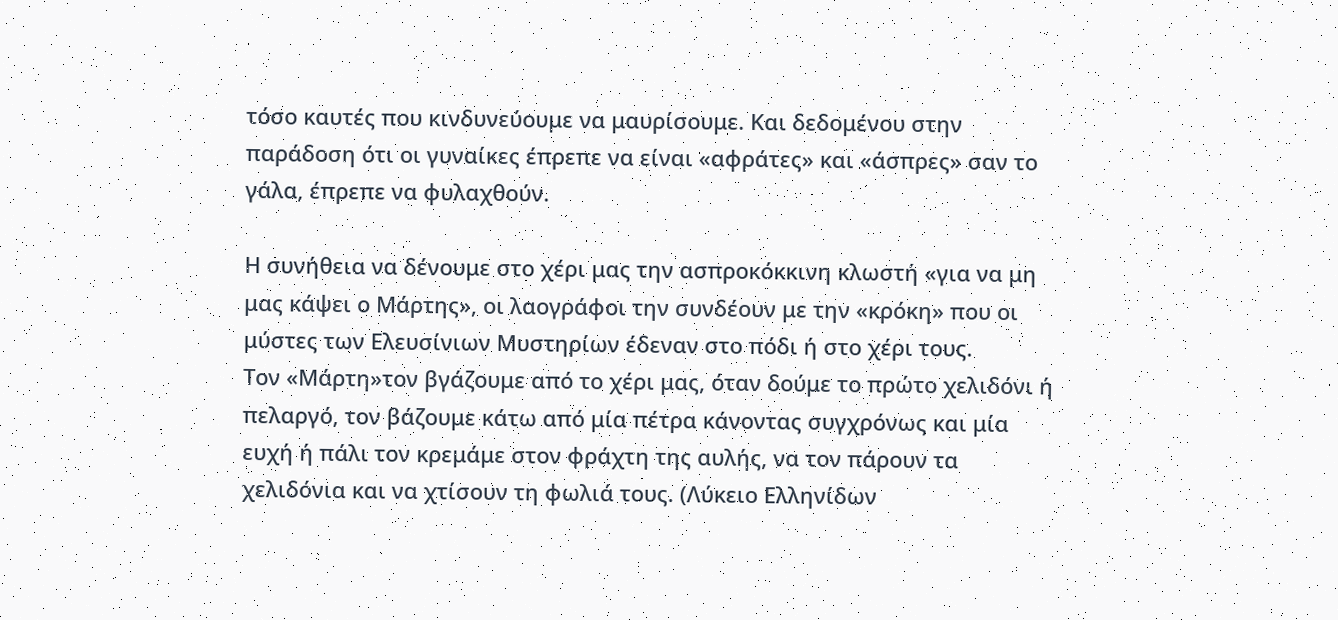τόσο καυτές που κινδυνεύουμε να μαυρίσουμε. Και δεδομένου στην παράδοση ότι οι γυναίκες έπρεπε να είναι «αφράτες» και «άσπρες» σαν το γάλα, έπρεπε να φυλαχθούν.

Η συνήθεια να δένουμε στο χέρι μας την ασπροκόκκινη κλωστή «για να μη μας κάψει ο Μάρτης», οι λαογράφοι την συνδέουν με την «κρόκη» που οι μύστες των Ελευσίνιων Μυστηρίων έδεναν στο πόδι ή στο χέρι τους.
Τον «Μάρτη»τον βγάζουμε από το χέρι μας, όταν δούμε το πρώτο χελιδόνι ή πελαργό, τον βάζουμε κάτω από μία πέτρα κάνοντας συγχρόνως και μία ευχή ή πάλι τον κρεμάμε στον φράχτη της αυλής, να τον πάρουν τα χελιδόνια και να χτίσουν τη φωλιά τους. (Λύκειο Ελληνίδων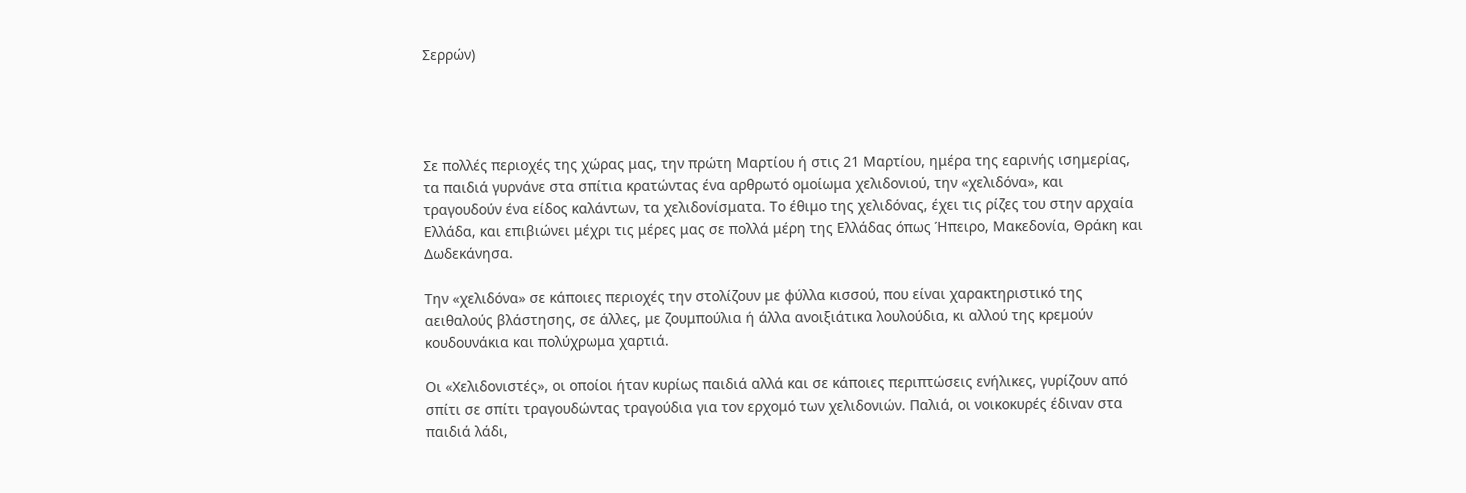Σερρών)




Σε πολλές περιοχές της χώρας μας, την πρώτη Μαρτίου ή στις 21 Μαρτίου, ημέρα της εαρινής ισημερίας, τα παιδιά γυρνάνε στα σπίτια κρατώντας ένα αρθρωτό ομοίωμα χελιδονιού, την «χελιδόνα», και τραγουδούν ένα είδος καλάντων, τα χελιδονίσματα. Το έθιμο της χελιδόνας, έχει τις ρίζες του στην αρχαία Ελλάδα, και επιβιώνει μέχρι τις μέρες μας σε πολλά μέρη της Ελλάδας όπως Ήπειρο, Μακεδονία, Θράκη και Δωδεκάνησα.

Την «χελιδόνα» σε κάποιες περιοχές την στολίζουν με φύλλα κισσού, που είναι χαρακτηριστικό της αειθαλούς βλάστησης, σε άλλες, με ζουμπούλια ή άλλα ανοιξιάτικα λουλούδια, κι αλλού της κρεμούν κουδουνάκια και πολύχρωμα χαρτιά.

Οι «Χελιδονιστές», οι οποίοι ήταν κυρίως παιδιά αλλά και σε κάποιες περιπτώσεις ενήλικες, γυρίζουν από σπίτι σε σπίτι τραγουδώντας τραγούδια για τον ερχομό των χελιδονιών. Παλιά, οι νοικοκυρές έδιναν στα παιδιά λάδι,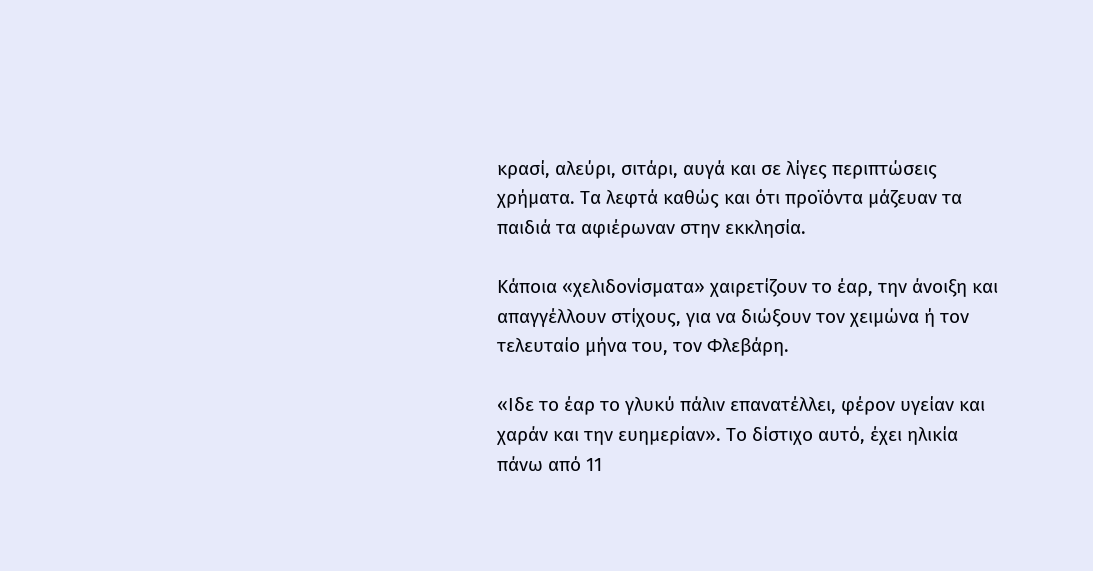κρασί, αλεύρι, σιτάρι, αυγά και σε λίγες περιπτώσεις χρήματα. Τα λεφτά καθώς και ότι προϊόντα μάζευαν τα παιδιά τα αφιέρωναν στην εκκλησία.

Κάποια «χελιδονίσματα» χαιρετίζουν το έαρ, την άνοιξη και απαγγέλλουν στίχους, για να διώξουν τον χειμώνα ή τον τελευταίο μήνα του, τον Φλεβάρη.

«Ιδε το έαρ το γλυκύ πάλιν επανατέλλει, φέρον υγείαν και χαράν και την ευημερίαν». Το δίστιχο αυτό, έχει ηλικία πάνω από 11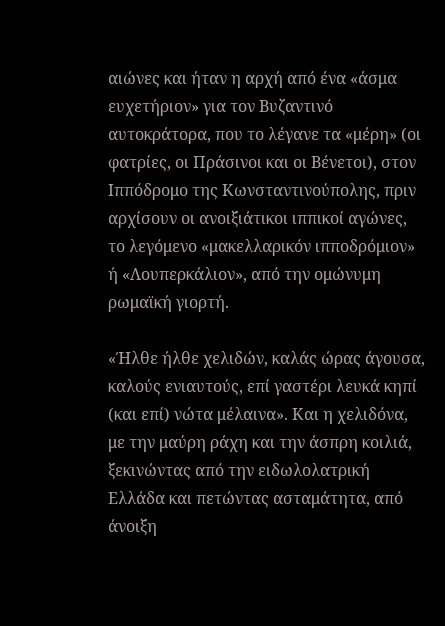αιώνες και ήταν η αρχή από ένα «άσμα ευχετήριον» για τον Βυζαντινό αυτοκράτορα, που το λέγανε τα «μέρη» (οι φατρίες, οι Πράσινοι και οι Βένετοι), στον Ιππόδρομο της Κωνσταντινούπολης, πριν αρχίσουν οι ανοιξιάτικοι ιππικοί αγώνες, το λεγόμενο «μακελλαρικόν ιπποδρόμιον» ή «Λουπερκάλιον», από την ομώνυμη ρωμαϊκή γιορτή.

«Ήλθε ήλθε χελιδών, καλάς ώρας άγουσα, καλούς ενιαυτούς, επί γαστέρι λευκά κηπί (και επί) νώτα μέλαινα». Και η χελιδόνα, με την μαύρη ράχη και την άσπρη κοιλιά, ξεκινώντας από την ειδωλολατρική Ελλάδα και πετώντας ασταμάτητα, από άνοιξη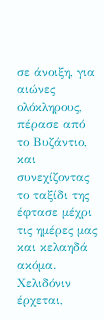σε άνοιξη, για αιώνες ολόκληρους, πέρασε από το Βυζάντιο, και συνεχίζοντας το ταξίδι της έφτασε μέχρι τις ημέρες μας και κελαηδά ακόμα. Χελιδόνιν έρχεται,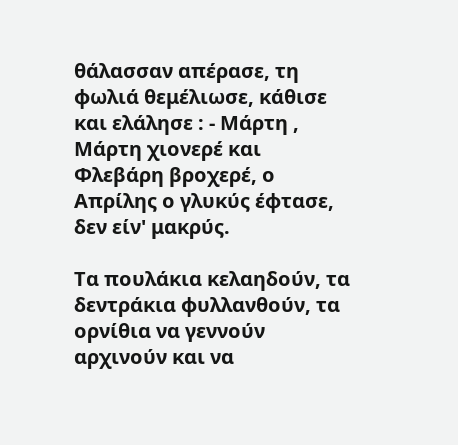θάλασσαν απέρασε, τη φωλιά θεμέλιωσε, κάθισε και ελάλησε : - Μάρτη , Μάρτη χιονερέ και Φλεβάρη βροχερέ, ο Απρίλης ο γλυκύς έφτασε, δεν είν' μακρύς.

Τα πουλάκια κελαηδούν, τα δεντράκια φυλλανθούν, τα ορνίθια να γεννούν αρχινούν και να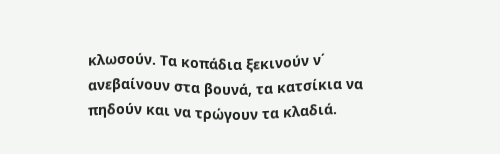κλωσούν. Τα κοπάδια ξεκινούν ν΄ ανεβαίνουν στα βουνά, τα κατσίκια να πηδούν και να τρώγουν τα κλαδιά.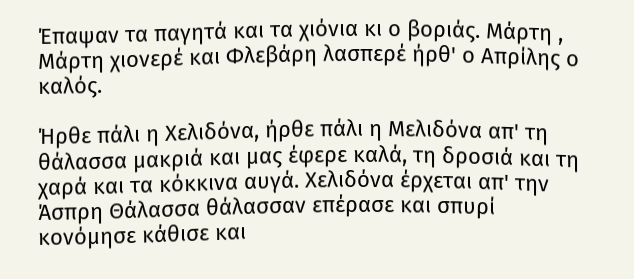Έπαψαν τα παγητά και τα χιόνια κι ο βοριάς. Μάρτη , Μάρτη χιονερέ και Φλεβάρη λασπερέ ήρθ' ο Απρίλης ο καλός.

Ήρθε πάλι η Χελιδόνα, ήρθε πάλι η Μελιδόνα απ' τη θάλασσα μακριά και μας έφερε καλά, τη δροσιά και τη χαρά και τα κόκκινα αυγά. Χελιδόνα έρχεται απ' την Άσπρη Θάλασσα θάλασσαν επέρασε και σπυρί κονόμησε κάθισε και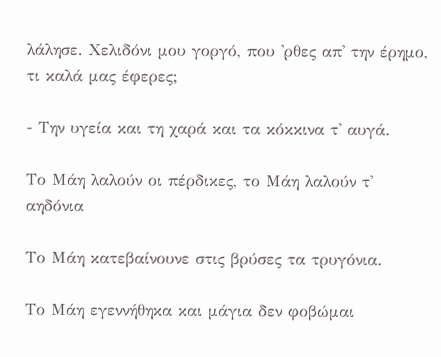λάλησε. Χελιδόνι μου γοργό, που 'ρθες απ' την έρημο, τι καλά μας έφερες;

- Την υγεία και τη χαρά και τα κόκκινα τ' αυγά.

Το Μάη λαλούν οι πέρδικες, το Μάη λαλούν τ' αηδόνια

Το Μάη κατεβαίνουνε στις βρύσες τα τρυγόνια.

Το Μάη εγεννήθηκα και μάγια δεν φοβώμαι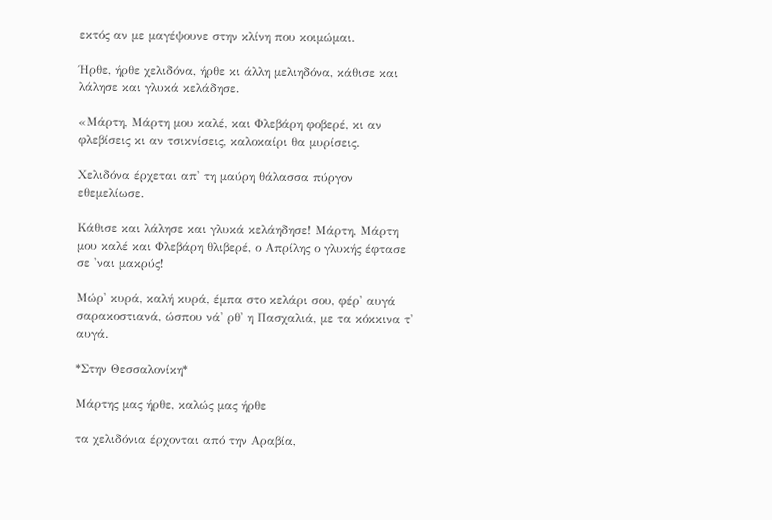εκτός αν με μαγέψουνε στην κλίνη που κοιμώμαι.

Ήρθε, ήρθε χελιδόνα, ήρθε κι άλλη μελιηδόνα, κάθισε και λάλησε και γλυκά κελάδησε.

«Μάρτη, Μάρτη μου καλέ, και Φλεβάρη φοβερέ, κι αν φλεβίσεις κι αν τσικνίσεις, καλοκαίρι θα μυρίσεις.

Χελιδόνα έρχεται απ' τη μαύρη θάλασσα πύργον εθεμελίωσε.

Κάθισε και λάλησε και γλυκά κελάηδησε! Μάρτη, Μάρτη μου καλέ και Φλεβάρη θλιβερέ, ο Απρίλης ο γλυκής έφτασε σε 'ναι μακρύς!

Μώρ' κυρά, καλή κυρά, έμπα στο κελάρι σου, φέρ' αυγά σαρακοστιανά, ώσπου νά' ρθ' η Πασχαλιά, με τα κόκκινα τ' αυγά.

*Στην Θεσσαλονίκη*

Μάρτης μας ήρθε, καλώς μας ήρθε

τα χελιδόνια έρχονται από την Αραβία,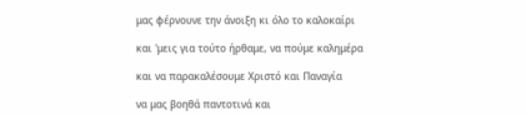μας φέρνουνε την άνοιξη κι όλο το καλοκαίρι

και 'μεις για τούτο ήρθαμε, να πούμε καλημέρα

και να παρακαλέσουμε Χριστό και Παναγία

να μας βοηθά παντοτινά και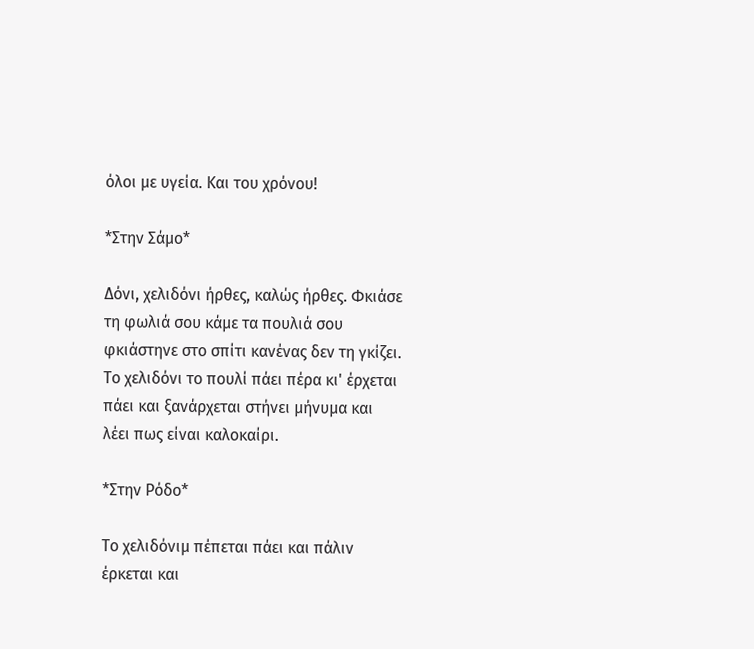όλοι με υγεία. Και του χρόνου!

*Στην Σάμο*

Δόνι, χελιδόνι ήρθες, καλώς ήρθες. Φκιάσε τη φωλιά σου κάμε τα πουλιά σου φκιάστηνε στο σπίτι κανένας δεν τη γκίζει. Το χελιδόνι το πουλί πάει πέρα κι' έρχεται πάει και ξανάρχεται στήνει μήνυμα και λέει πως είναι καλοκαίρι.

*Στην Ρόδο*

Το χελιδόνιμ πέπεται πάει και πάλιν έρκεται και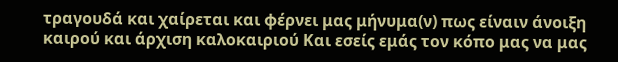τραγουδά και χαίρεται και φέρνει μας μήνυμα(ν) πως είναιν άνοιξη καιρού και άρχιση καλοκαιριού Και εσείς εμάς τον κόπο μας να μας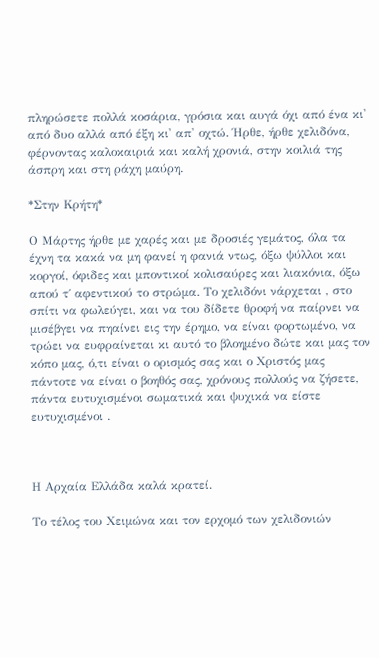πληρώσετε πολλά κοσάρια, γρόσια και αυγά όχι από ένα κι' από δυο αλλά από έξη κι' απ' οχτώ. Ήρθε, ήρθε χελιδόνα, φέρνοντας καλοκαιριά και καλή χρονιά, στην κοιλιά της άσπρη και στη ράχη μαύρη.

*Στην Κρήτη*

Ο Μάρτης ήρθε με χαρές και με δροσιές γεμάτος, όλα τα έχνη τα κακά να μη φανεί η φανιά ντως, όξω ψύλλοι και κοργοί, όφιδες και μποντικοί κολισαύρες και λιακόνια, όξω απού τ΄ αφεντικού το στρώμα. Το χελιδόνι νάρχεται , στο σπίτι να φωλεύγει, και να του δίδετε θροφή να παίρνει να μισέβγει να πηαίνει εις την έρημο, να είναι φορτωμένο, να τρώει να ευφραίνεται κι αυτό το βλοημένο δώτε και μας τον κόπο μας, ό,τι είναι ο ορισμός σας και ο Χριστός μας πάντοτε να είναι ο βοηθός σας, χρόνους πολλούς να ζήσετε, πάντα ευτυχισμένοι σωματικά και ψυχικά να είστε ευτυχισμένοι .



Η Αρχαία Ελλάδα καλά κρατεί.

Το τέλος του Χειμώνα και τον ερχομό των χελιδονιών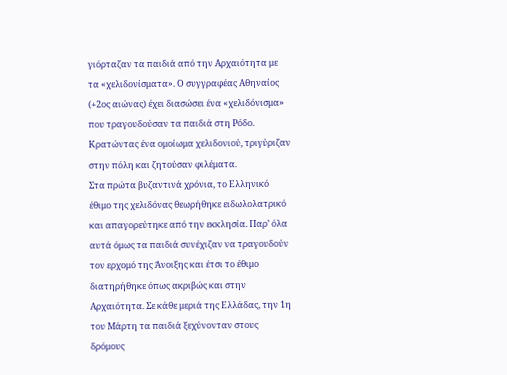γιόρταζαν τα παιδιά από την Αρχαιότητα με τα «χελιδονίσματα». Ο συγγραφέας Αθηναίος (+2ος αιώνας) έχει διασώσει ένα «χελιδόνισμα» που τραγουδούσαν τα παιδιά στη Ρόδο. Κρατώντας ένα ομοίωμα χελιδονιού, τριγύριζαν στην πόλη και ζητούσαν φιλέματα.
Στα πρώτα βυζαντινά χρόνια, το Ελληνικό έθιμο της χελιδόνας θεωρήθηκε ειδωλολατρικό και απαγορεύτηκε από την εκκλησία. Παρ’ όλα αυτά όμως τα παιδιά συνέχιζαν να τραγουδούν τον ερχομό της Άνοιξης και έτσι το έθιμο διατηρήθηκε όπως ακριβώς και στην Αρχαιότητα. Σε κάθε μεριά της Ελλάδας, την 1η του Μάρτη τα παιδιά ξεχύνονταν στους δρόμους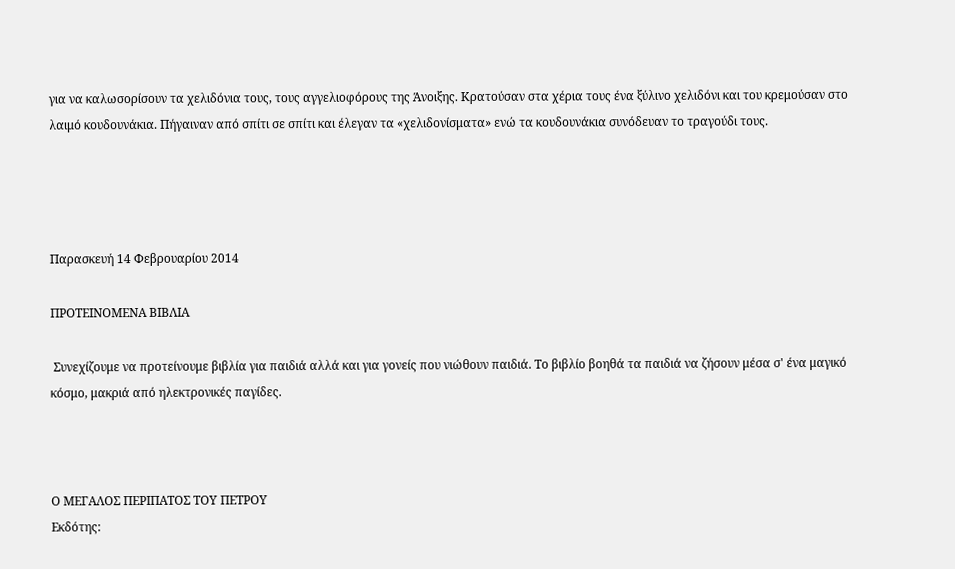για να καλωσορίσουν τα χελιδόνια τους, τους αγγελιοφόρους της Άνοιξης. Κρατούσαν στα χέρια τους ένα ξύλινο χελιδόνι και του κρεμούσαν στο λαιμό κουδουνάκια. Πήγαιναν από σπίτι σε σπίτι και έλεγαν τα «χελιδονίσματα» ενώ τα κουδουνάκια συνόδευαν το τραγούδι τους.




Παρασκευή 14 Φεβρουαρίου 2014

ΠΡΟΤΕΙΝΟΜΕΝΑ ΒΙΒΛΙΑ

 Συνεχίζουμε να προτείνουμε βιβλία για παιδιά αλλά και για γονείς που νιώθουν παιδιά. Το βιβλίο βοηθά τα παιδιά να ζήσουν μέσα σ' ένα μαγικό κόσμο, μακριά από ηλεκτρονικές παγίδες.



Ο ΜΕΓΑΛΟΣ ΠΕΡΙΠΑΤΟΣ ΤΟΥ ΠΕΤΡΟΥ
Εκδότης: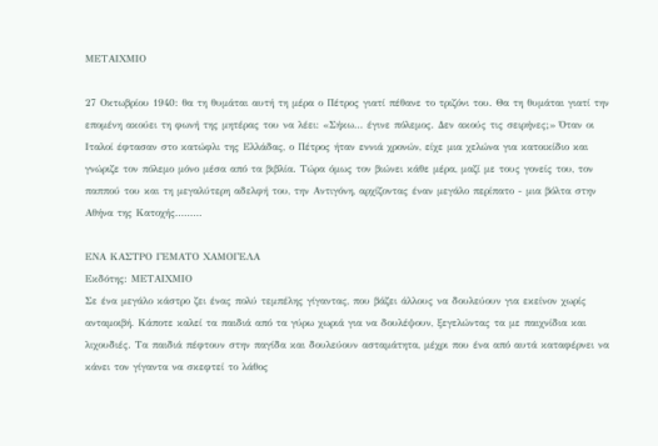ΜΕΤΑΙΧΜΙΟ

27 Οκτωβρίου 1940: θα τη θυμάται αυτή τη μέρα ο Πέτρος γιατί πέθανε το τριζόνι του. Θα τη θυμάται γιατί την επομένη ακούει τη φωνή της μητέρας του να λέει: «Σήκω... έγινε πόλεμος. Δεν ακούς τις σειρήνες;» Όταν οι Ιταλοί έφτασαν στο κατώφλι της Ελλάδας, ο Πέτρος ήταν εννιά χρονών, είχε μια χελώνα για κατοικίδιο και γνώριζε τον πόλεμο μόνο μέσα από τα βιβλία. Τώρα όμως τον βιώνει κάθε μέρα, μαζί με τους γονείς του, τον παππού του και τη μεγαλύτερη αδελφή του, την Αντιγόνη, αρχίζοντας έναν μεγάλο περίπατο - μια βόλτα στην Αθήνα της Κατοχής.........

ΕΝΑ ΚΑΣΤΡΟ ΓΕΜΑΤΟ ΧΑΜΟΓΕΛΑ
Εκδότης: ΜΕΤΑΙΧΜΙΟ
Σε ένα μεγάλο κάστρο ζει ένας πολύ τεμπέλης γίγαντας, που βάζει άλλους να δουλεύουν για εκείνον χωρίς ανταμοιβή. Κάποτε καλεί τα παιδιά από τα γύρω χωριά για να δουλέψουν, ξεγελώντας τα με παιχνίδια και λιχουδιές. Τα παιδιά πέφτουν στην παγίδα και δουλεύουν ασταμάτητα, μέχρι που ένα από αυτά καταφέρνει να κάνει τον γίγαντα να σκεφτεί το λάθος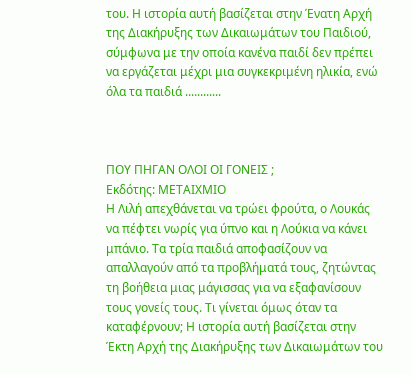του. Η ιστορία αυτή βασίζεται στην Ένατη Αρχή της Διακήρυξης των Δικαιωμάτων του Παιδιού, σύμφωνα με την οποία κανένα παιδί δεν πρέπει να εργάζεται μέχρι μια συγκεκριμένη ηλικία, ενώ όλα τα παιδιά ............



ΠΟΥ ΠΗΓΑΝ ΟΛΟΙ ΟΙ ΓΟΝΕΙΣ ;
Εκδότης: ΜΕΤΑΙΧΜΙΟ
Η Λιλή απεχθάνεται να τρώει φρούτα, ο Λουκάς να πέφτει νωρίς για ύπνο και η Λούκια να κάνει μπάνιο. Τα τρία παιδιά αποφασίζουν να απαλλαγούν από τα προβλήματά τους, ζητώντας τη βοήθεια μιας μάγισσας για να εξαφανίσουν τους γονείς τους. Τι γίνεται όμως όταν τα καταφέρνουν; Η ιστορία αυτή βασίζεται στην Έκτη Αρχή της Διακήρυξης των Δικαιωμάτων του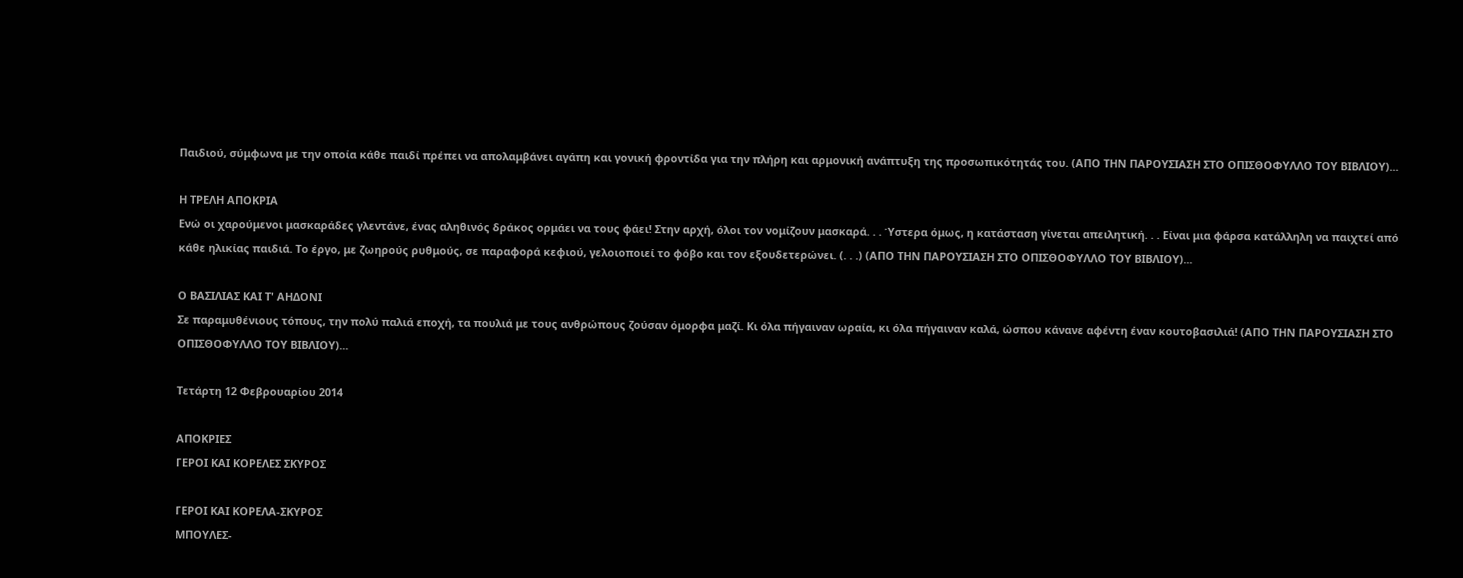Παιδιού, σύμφωνα με την οποία κάθε παιδί πρέπει να απολαμβάνει αγάπη και γονική φροντίδα για την πλήρη και αρμονική ανάπτυξη της προσωπικότητάς του. (ΑΠΟ ΤΗΝ ΠΑΡΟΥΣΙΑΣΗ ΣΤΟ ΟΠΙΣΘΟΦΥΛΛΟ ΤΟΥ ΒΙΒΛΙΟΥ)...

Η ΤΡΕΛΗ ΑΠΟΚΡΙΑ
Ενώ οι χαρούμενοι μασκαράδες γλεντάνε, ένας αληθινός δράκος ορμάει να τους φάει! Στην αρχή, όλοι τον νομίζουν μασκαρά. . . Ύστερα όμως, η κατάσταση γίνεται απειλητική. . . Είναι μια φάρσα κατάλληλη να παιχτεί από κάθε ηλικίας παιδιά. Το έργο, με ζωηρούς ρυθμούς, σε παραφορά κεφιού, γελοιοποιεί το φόβο και τον εξουδετερώνει. (. . .) (ΑΠΟ ΤΗΝ ΠΑΡΟΥΣΙΑΣΗ ΣΤΟ ΟΠΙΣΘΟΦΥΛΛΟ ΤΟΥ ΒΙΒΛΙΟΥ)...

Ο ΒΑΣΙΛΙΑΣ ΚΑΙ Τ' ΑΗΔΟΝΙ
Σε παραμυθένιους τόπους, την πολύ παλιά εποχή, τα πουλιά με τους ανθρώπους ζούσαν όμορφα μαζί. Κι όλα πήγαιναν ωραία, κι όλα πήγαιναν καλά, ώσπου κάνανε αφέντη έναν κουτοβασιλιά! (ΑΠΟ ΤΗΝ ΠΑΡΟΥΣΙΑΣΗ ΣΤΟ ΟΠΙΣΘΟΦΥΛΛΟ ΤΟΥ ΒΙΒΛΙΟΥ)...

Τετάρτη 12 Φεβρουαρίου 2014

ΑΠΟΚΡΙΕΣ
ΓΕΡΟΙ ΚΑΙ ΚΟΡΕΛΕΣ ΣΚΥΡΟΣ

ΓΕΡΟΙ ΚΑΙ ΚΟΡΕΛΑ-ΣΚΥΡΟΣ
ΜΠΟΥΛΕΣ-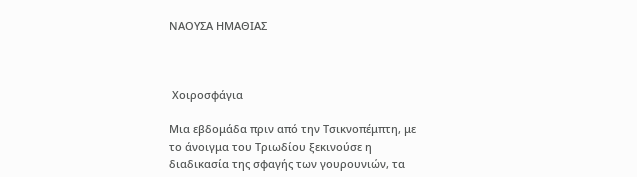ΝΑΟΥΣΑ ΗΜΑΘΙΑΣ



 Χοιροσφάγια

Μια εβδομάδα πριν από την Τσικνοπέμπτη, με το άνοιγμα του Τριωδίου ξεκινούσε η διαδικασία της σφαγής των γουρουνιών, τα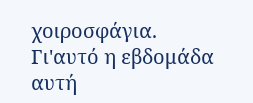χοιροσφάγια. Γι'αυτό η εβδομάδα αυτή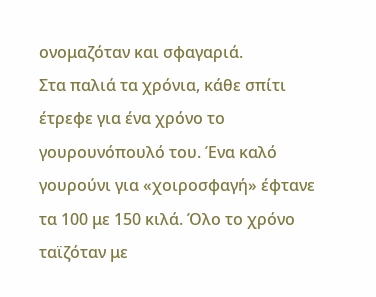ονομαζόταν και σφαγαριά.
Στα παλιά τα χρόνια, κάθε σπίτι έτρεφε για ένα χρόνο το γουρουνόπουλό του. Ένα καλό γουρούνι για «χοιροσφαγή» έφτανε τα 100 με 150 κιλά. Όλο το χρόνο ταϊζόταν με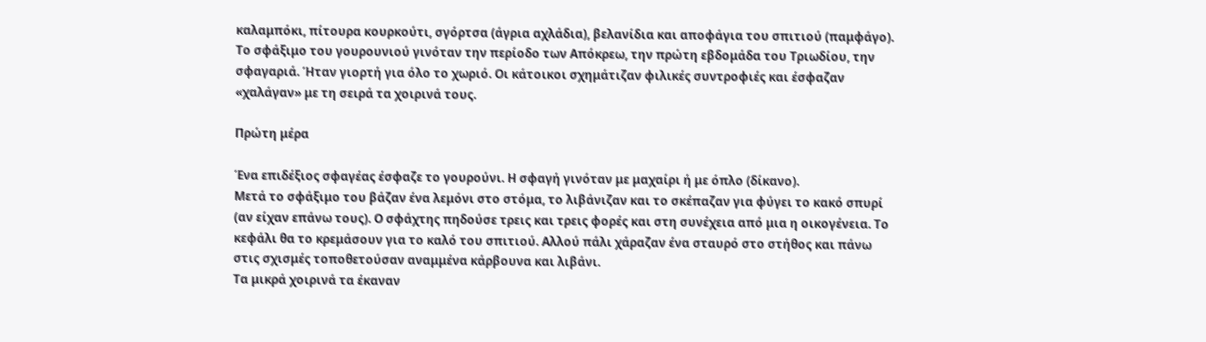καλαμπόκι, πίτουρα κουρκούτι, σγόρτσα (άγρια αχλάδια), βελανίδια και αποφάγια του σπιτιού (παμφάγο).
Το σφάξιμο του γουρουνιού γινόταν την περίοδο των Απόκρεω, την πρώτη εβδομάδα του Τριωδίου, την σφαγαριά. Ήταν γιορτή για όλο το χωριό. Οι κάτοικοι σχημάτιζαν φιλικές συντροφιές και έσφαζαν «χαλάγαν» με τη σειρά τα χοιρινά τους.

Πρώτη μέρα

Ένα επιδέξιος σφαγέας έσφαζε το γουρούνι. Η σφαγή γινόταν με μαχαίρι ή με όπλο (δίκανο).
Μετά το σφάξιμο του βάζαν ένα λεμόνι στο στόμα, το λιβάνιζαν και το σκέπαζαν για φύγει το κακό σπυρί (αν είχαν επάνω τους). Ο σφάχτης πηδούσε τρεις και τρεις φορές και στη συνέχεια από μια η οικογένεια. Το κεφάλι θα το κρεμάσουν για το καλό του σπιτιού. Αλλού πάλι χάραζαν ένα σταυρό στο στήθος και πάνω στις σχισμές τοποθετούσαν αναμμένα κάρβουνα και λιβάνι.
Τα μικρά χοιρινά τα έκαναν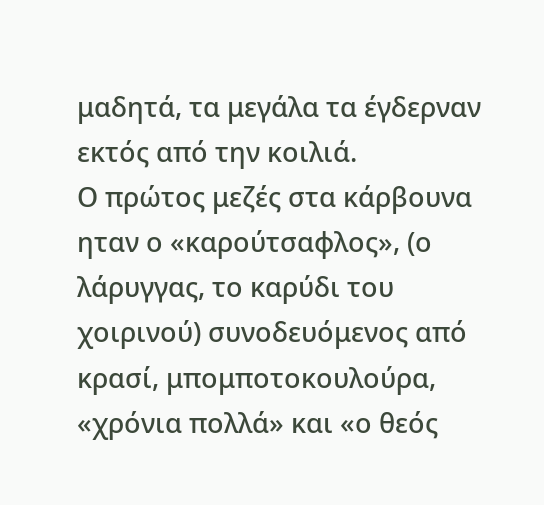μαδητά, τα μεγάλα τα έγδερναν εκτός από την κοιλιά.
Ο πρώτος μεζές στα κάρβουνα ηταν ο «καρούτσαφλος», (ο λάρυγγας, το καρύδι του χοιρινού) συνοδευόμενος από κρασί, μπομποτοκουλούρα, «χρόνια πολλά» και «ο θεός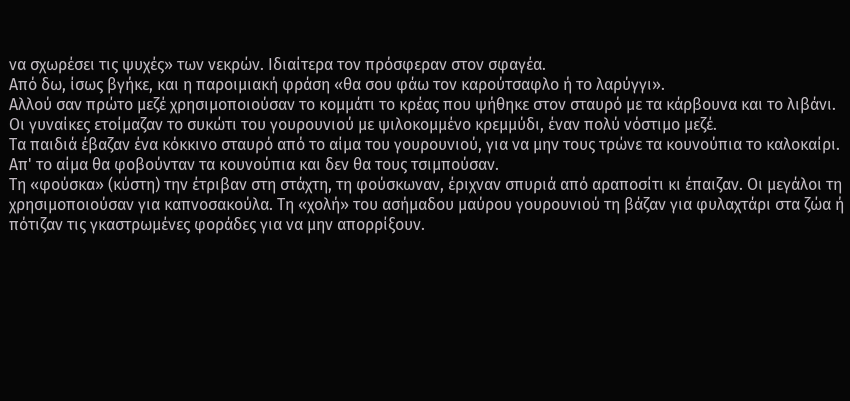να σχωρέσει τις ψυχές» των νεκρών. Ιδιαίτερα τον πρόσφεραν στον σφαγέα.
Από δω, ίσως βγήκε, και η παροιμιακή φράση «θα σου φάω τον καρούτσαφλο ή το λαρύγγι».
Αλλού σαν πρώτο μεζέ χρησιμοποιούσαν το κομμάτι το κρέας που ψήθηκε στον σταυρό με τα κάρβουνα και το λιβάνι.
Οι γυναίκες ετοίμαζαν το συκώτι του γουρουνιού με ψιλοκομμένο κρεμμύδι, έναν πολύ νόστιμο μεζέ.
Τα παιδιά έβαζαν ένα κόκκινο σταυρό από το αίμα του γουρουνιού, για να μην τους τρώνε τα κουνούπια το καλοκαίρι. Απ' το αίμα θα φοβούνταν τα κουνούπια και δεν θα τους τσιμπούσαν.
Τη «φούσκα» (κύστη) την έτριβαν στη στάχτη, τη φούσκωναν, έριχναν σπυριά από αραποσίτι κι έπαιζαν. Οι μεγάλοι τη χρησιμοποιούσαν για καπνοσακούλα. Τη «χολή» του ασήμαδου μαύρου γουρουνιού τη βάζαν για φυλαχτάρι στα ζώα ή πότιζαν τις γκαστρωμένες φοράδες για να μην απορρίξουν.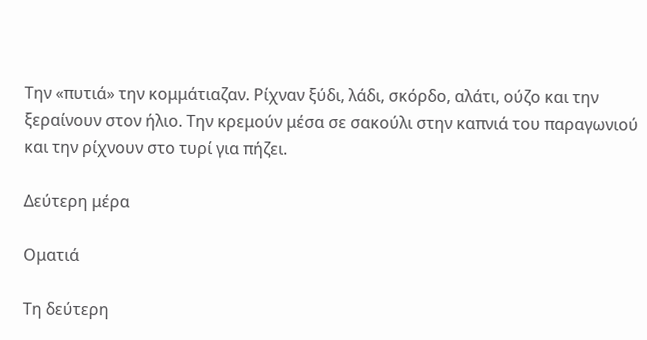Την «πυτιά» την κομμάτιαζαν. Ρίχναν ξύδι, λάδι, σκόρδο, αλάτι, ούζο και την ξεραίνουν στον ήλιο. Την κρεμούν μέσα σε σακούλι στην καπνιά του παραγωνιού και την ρίχνουν στο τυρί για πήζει.

Δεύτερη μέρα

Οματιά

Τη δεύτερη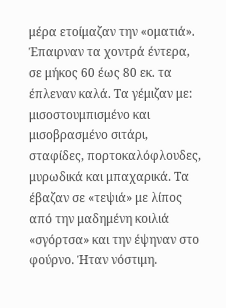μέρα ετοίμαζαν την «οματιά». Έπαιρναν τα χοντρά έντερα, σε μήκος 60 έως 80 εκ. τα έπλεναν καλά. Τα γέμιζαν με: μισοστουμπισμένο και μισοβρασμένο σιτάρι, σταφίδες, πορτοκαλόφλουδες, μυρωδικά και μπαχαρικά. Τα έβαζαν σε «τεψιά» με λίπος από την μαδημένη κοιλιά «σγόρτσα» και την έψηναν στο φούρνο. Ήταν νόστιμη.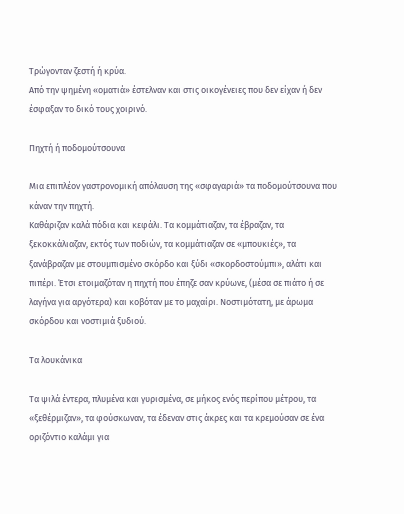Τρώγονταν ζεστή ή κρύα.
Από την ψημένη «οματιά» έστελναν και στις οικογένειες που δεν είχαν ή δεν έσφαξαν το δικό τους χοιρινό.

Πηχτή ή ποδομούτσουνα

Μια επιπλέον γαστρονομική απόλαυση της «σφαγαριά» τα ποδομούτσουνα που κάναν την πηχτή.
Καθάριζαν καλά πόδια και κεφάλι. Τα κομμάτιαζαν, τα έβραζαν, τα ξεκοκκάλιαζαν, εκτός των ποδιών, τα κομμάτιαζαν σε «μπουκιές», τα ξανάβραζαν με στουμπισμένο σκόρδο και ξύδι «σκορδοστούμπι», αλάτι και πιπέρι. Έτσι ετοιμαζόταν η πηχτή που έπηζε σαν κρύωνε, (μέσα σε πιάτο ή σε λαγήνα για αργότερα) και κοβόταν με το μαχαίρι. Νοστιμότατη, με άρωμα σκόρδου και νοστιμιά ξυδιού.

Τα λουκάνικα

Τα ψιλά έντερα, πλυμένα και γυρισμένα, σε μήκος ενός περίπου μέτρου, τα «ξεθέρμιζαν», τα φούσκωναν, τα έδεναν στις άκρες και τα κρεμούσαν σε ένα οριζόντιο καλάμι για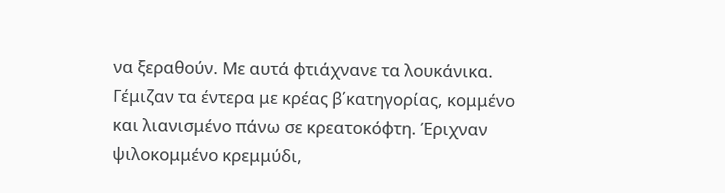να ξεραθούν. Με αυτά φτιάχνανε τα λουκάνικα. Γέμιζαν τα έντερα με κρέας β΄κατηγορίας, κομμένο και λιανισμένο πάνω σε κρεατοκόφτη. Έριχναν ψιλοκομμένο κρεμμύδι,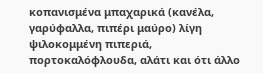κοπανισμένα μπαχαρικά (κανέλα, γαρύφαλλα, πιπέρι μαύρο) λίγη ψιλοκομμένη πιπεριά, πορτοκαλόφλουδα, αλάτι και ότι άλλο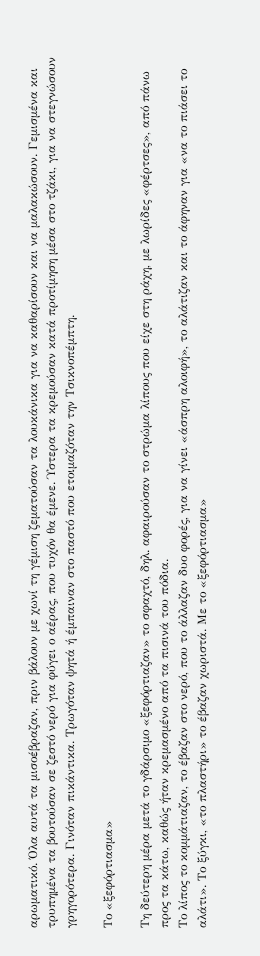αρωματικό. Όλα αυτά τα μισοέβραζαν, πριν βάλουν με χωνί τη γέμιση ζεματούσαν τα λουκάνικα για να καθαρίσουν και να μαλακώσουν. Γεμισμένα και τρυπημένα τα βουτούσαν σε ζεστό νερό για φύγει ο αέρας, που τυχόν θα έμενε. Ύστερα τα κρεμούσαν κατά προτίμηση μέσα στο τζάκι, για να στεγνώσουν γρηγορότερα. Γινόταν πικάντικα. Τρωγόταν ψητά ή έμπαιναν στο παστό που ετοιμαζόταν την Τσικνοπέμπτη.

Το «ξεφόρτιασμα»

Τη δεύτερη μέρα μετά το γδάρσιμο «ξεφόρτιαζαν» το σφαχτό, δηλ. αφαιρούσαν το στρώμα λίπους που είχε στη ράχη, με λωρίδες «φέρτσες», από πάνω προς τα κάτω, καθώς ήταν κρεμασμένο από τα πισινά του πόδια.
Το λίπος το κομμάτιαζαν, το έβαζαν στο νερό, που το άλλαζαν δυο φορές, για να γίνει «άσπρη αλοιφή», το αλάτιζαν και το άφηναν για «να το πιάσει το αλάτι». Το ξύγκι, «το πλαστήρι» το έβαζαν χωριστά. Με το «ξεφόρτιασμα»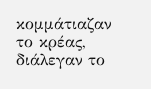κομμάτιαζαν το κρέας, διάλεγαν το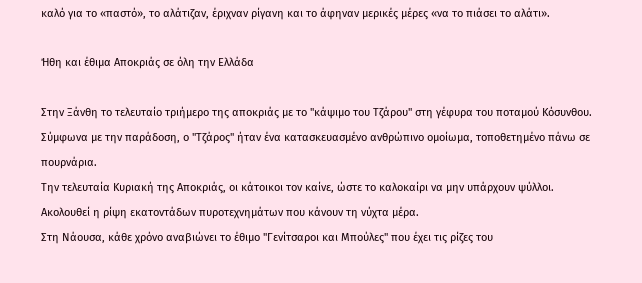καλό για το «παστό», το αλάτιζαν, έριχναν ρίγανη και το άφηναν μερικές μέρες «να το πιάσει το αλάτι».

Ήθη και έθιμα Αποκριάς σε όλη την Ελλάδα

Στην Ξάνθη το τελευταίο τριήμερο της αποκριάς με το "κάψιμο του Τζάρου" στη γέφυρα του ποταμού Κόσυνθου. Σύμφωνα με την παράδοση, ο "Τζάρος" ήταν ένα κατασκευασμένο ανθρώπινο ομοίωμα, τοποθετημένο πάνω σε πουρνάρια.
Την τελευταία Κυριακή της Αποκριάς, οι κάτοικοι τον καίνε, ώστε το καλοκαίρι να μην υπάρχουν ψύλλοι. Ακολουθεί η ρίψη εκατοντάδων πυροτεχνημάτων που κάνουν τη νύχτα μέρα.
Στη Νάουσα, κάθε χρόνο αναβιώνει το έθιμο "Γενίτσαροι και Μπούλες" που έχει τις ρίζες του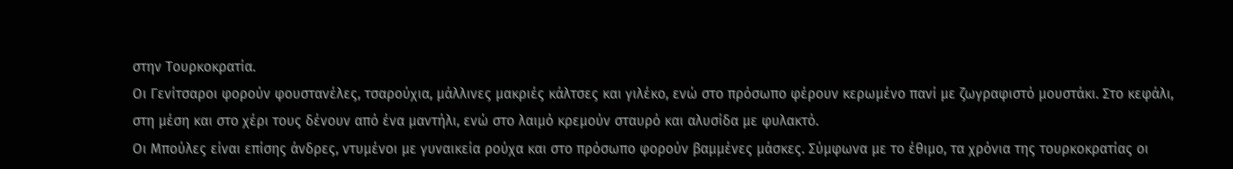στην Τουρκοκρατία.
Οι Γενίτσαροι φορούν φουστανέλες, τσαρούχια, μάλλινες μακριές κάλτσες και γιλέκο, ενώ στο πρόσωπο φέρουν κερωμένο πανί με ζωγραφιστό μουστάκι. Στο κεφάλι, στη μέση και στο χέρι τους δένουν από ένα μαντήλι, ενώ στο λαιμό κρεμούν σταυρό και αλυσίδα με φυλακτό.
Οι Μπούλες είναι επίσης άνδρες, ντυμένοι με γυναικεία ρούχα και στο πρόσωπο φορούν βαμμένες μάσκες. Σύμφωνα με το έθιμο, τα χρόνια της τουρκοκρατίας οι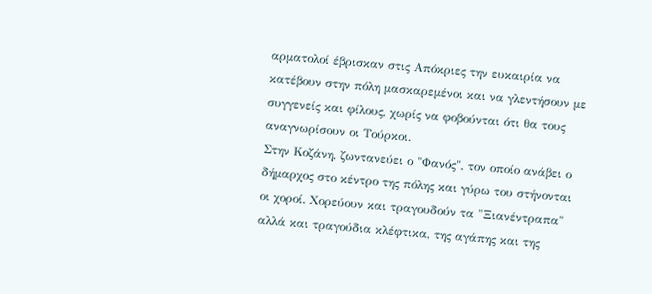αρματολοί έβρισκαν στις Απόκριες την ευκαιρία να κατέβουν στην πόλη μασκαρεμένοι και να γλεντήσουν με συγγενείς και φίλους, χωρίς να φοβούνται ότι θα τους αναγνωρίσουν οι Τούρκοι.
Στην Κοζάνη, ζωντανεύει ο "Φανός", τον οποίο ανάβει ο δήμαρχος στο κέντρο της πόλης και γύρω του στήνονται οι χοροί. Χορεύουν και τραγουδούν τα "Ξιανέντραπα" αλλά και τραγούδια κλέφτικα, της αγάπης και της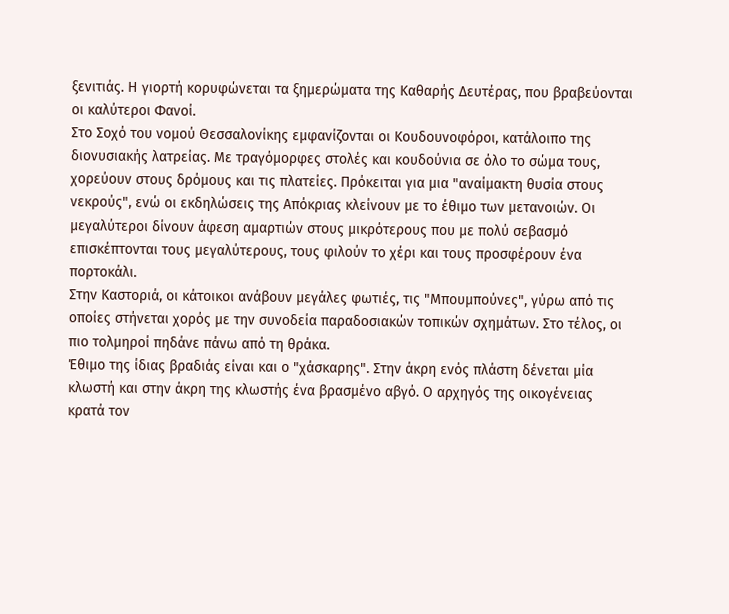ξενιτιάς. Η γιορτή κορυφώνεται τα ξημερώματα της Καθαρής Δευτέρας, που βραβεύονται οι καλύτεροι Φανοί.
Στο Σοχό του νομού Θεσσαλονίκης εμφανίζονται οι Κουδουνοφόροι, κατάλοιπο της διονυσιακής λατρείας. Με τραγόμορφες στολές και κουδούνια σε όλο το σώμα τους, χορεύουν στους δρόμους και τις πλατείες. Πρόκειται για μια "αναίμακτη θυσία στους νεκρούς", ενώ οι εκδηλώσεις της Απόκριας κλείνουν με το έθιμο των μετανοιών. Οι μεγαλύτεροι δίνουν άφεση αμαρτιών στους μικρότερους που με πολύ σεβασμό επισκέπτονται τους μεγαλύτερους, τους φιλούν το χέρι και τους προσφέρουν ένα πορτοκάλι.
Στην Καστοριά, οι κάτοικοι ανάβουν μεγάλες φωτιές, τις "Μπουμπούνες", γύρω από τις οποίες στήνεται χορός με την συνοδεία παραδοσιακών τοπικών σχημάτων. Στο τέλος, οι πιο τολμηροί πηδάνε πάνω από τη θράκα.
Έθιμο της ίδιας βραδιάς είναι και ο "χάσκαρης". Στην άκρη ενός πλάστη δένεται μία κλωστή και στην άκρη της κλωστής ένα βρασμένο αβγό. Ο αρχηγός της οικογένειας κρατά τον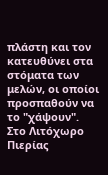πλάστη και τον κατευθύνει στα στόματα των μελών, οι οποίοι προσπαθούν να το "χάψουν".
Στο Λιτόχωρο Πιερίας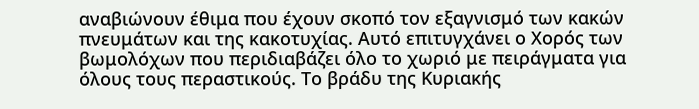αναβιώνουν έθιμα που έχουν σκοπό τον εξαγνισμό των κακών πνευμάτων και της κακοτυχίας. Αυτό επιτυγχάνει ο Χορός των βωμολόχων που περιδιαβάζει όλο το χωριό με πειράγματα για όλους τους περαστικούς. Το βράδυ της Κυριακής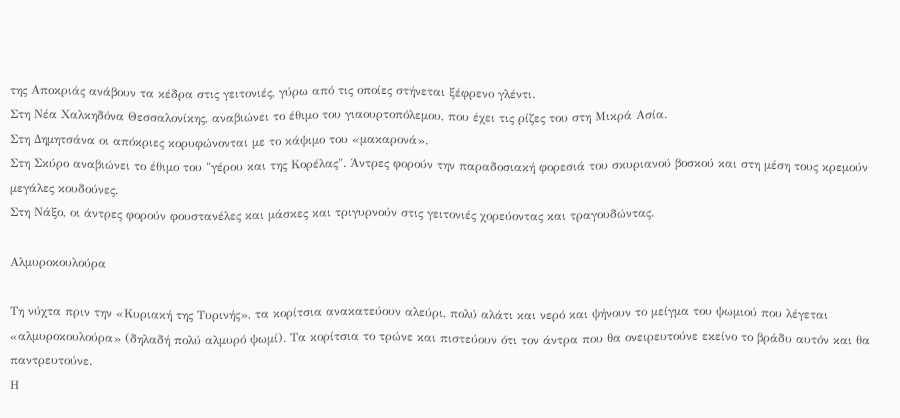της Αποκριάς ανάβουν τα κέδρα στις γειτονιές, γύρω από τις οποίες στήνεται ξέφρενο γλέντι.
Στη Νέα Χαλκηδόνα Θεσσαλονίκης, αναβιώνει το έθιμο του γιαουρτοπόλεμου, που έχει τις ρίζες του στη Μικρά Ασία.
Στη Δημητσάνα οι απόκριες κορυφώνονται με το κάψιμο του «μακαρονά».
Στη Σκύρο αναβιώνει το έθιμο του "γέρου και της Κορέλας". Άντρες φορούν την παραδοσιακή φορεσιά του σκυριανού βοσκού και στη μέση τους κρεμούν μεγάλες κουδούνες.
Στη Νάξο, οι άντρες φορούν φουστανέλες και μάσκες και τριγυρνούν στις γειτονιές χορεύοντας και τραγουδώντας.

Αλμυροκουλούρα

Τη νύχτα πριν την «Κυριακή της Τυρινής», τα κορίτσια ανακατεύουν αλεύρι, πολύ αλάτι και νερό και ψήνουν το μείγμα του ψωμιού που λέγεται «αλμυροκουλούρα» (δηλαδή πολύ αλμυρό ψωμί). Τα κορίτσια το τρώνε και πιστεύουν ότι τον άντρα που θα ονειρευτούνε εκείνο το βράδυ αυτόν και θα παντρευτούνε.
Η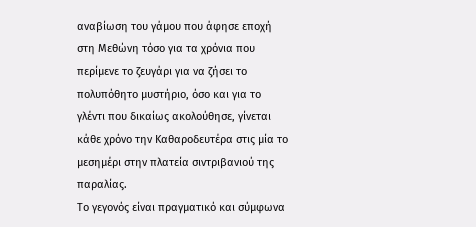αναβίωση του γάμου που άφησε εποχή στη Μεθώνη τόσο για τα χρόνια που περίμενε το ζευγάρι για να ζήσει το πολυπόθητο μυστήριο, όσο και για το γλέντι που δικαίως ακολούθησε, γίνεται κάθε χρόνο την Καθαροδευτέρα στις μία το μεσημέρι στην πλατεία σιντριβανιού της παραλίας.
Το γεγονός είναι πραγματικό και σύμφωνα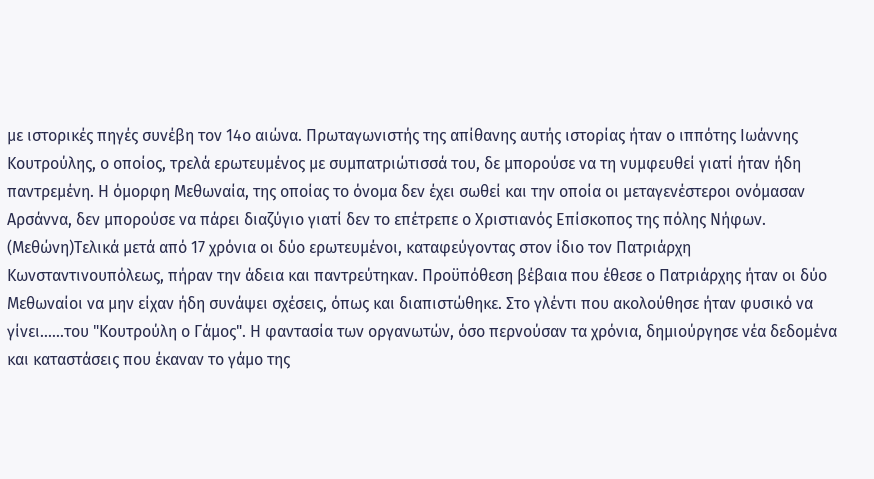με ιστορικές πηγές συνέβη τον 14ο αιώνα. Πρωταγωνιστής της απίθανης αυτής ιστορίας ήταν ο ιππότης Ιωάννης Κουτρούλης, ο οποίος, τρελά ερωτευμένος με συμπατριώτισσά του, δε μπορούσε να τη νυμφευθεί γιατί ήταν ήδη παντρεμένη. Η όμορφη Μεθωναία, της οποίας το όνομα δεν έχει σωθεί και την οποία οι μεταγενέστεροι ονόμασαν Αρσάννα, δεν μπορούσε να πάρει διαζύγιο γιατί δεν το επέτρεπε ο Χριστιανός Επίσκοπος της πόλης Νήφων. (Μεθώνη)Τελικά μετά από 17 χρόνια οι δύο ερωτευμένοι, καταφεύγοντας στον ίδιο τον Πατριάρχη Κωνσταντινουπόλεως, πήραν την άδεια και παντρεύτηκαν. Προϋπόθεση βέβαια που έθεσε ο Πατριάρχης ήταν οι δύο Μεθωναίοι να μην είχαν ήδη συνάψει σχέσεις, όπως και διαπιστώθηκε. Στο γλέντι που ακολούθησε ήταν φυσικό να γίνει......του "Κουτρούλη ο Γάμος". Η φαντασία των οργανωτών, όσο περνούσαν τα χρόνια, δημιούργησε νέα δεδομένα και καταστάσεις που έκαναν το γάμο της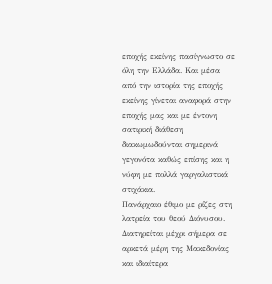εποχής εκείνης πασίγνωστο σε όλη την Ελλάδα. Και μέσα από την ιστορία της εποχής εκείνης γίνεται αναφορά στην εποχής μας και με έντονη σατιρική διάθεση διακωμωδούνται σημερινά γεγονότα καθώς επίσης και η νύφη με πολλά γαργαλιστικά στιχάκια.
Πανάρχαιο έθιμο με ρίζες στη λατρεία του θεού Διόνυσου. Διατηρείται μέχρι σήμερα σε αρκετά μέρη της Μακεδονίας και ιδιαίτερα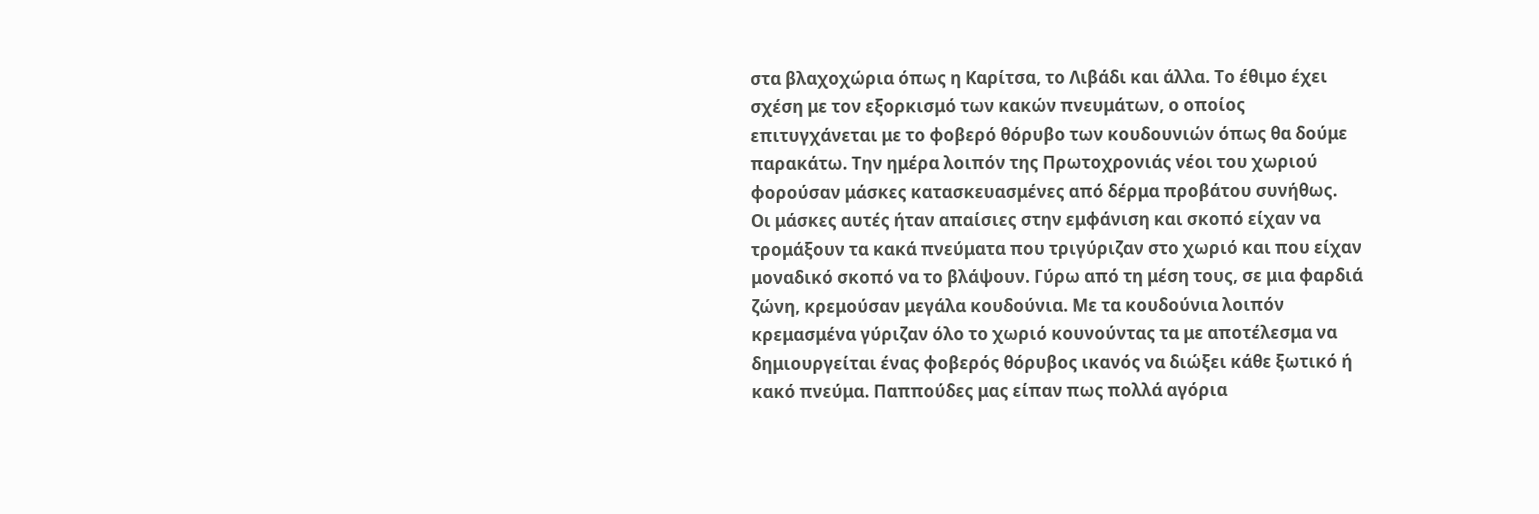στα βλαχοχώρια όπως η Καρίτσα, το Λιβάδι και άλλα. Το έθιμο έχει σχέση με τον εξορκισμό των κακών πνευμάτων, ο οποίος επιτυγχάνεται με το φοβερό θόρυβο των κουδουνιών όπως θα δούμε παρακάτω. Την ημέρα λοιπόν της Πρωτοχρονιάς νέοι του χωριού φορούσαν μάσκες κατασκευασμένες από δέρμα προβάτου συνήθως.
Οι μάσκες αυτές ήταν απαίσιες στην εμφάνιση και σκοπό είχαν να τρομάξουν τα κακά πνεύματα που τριγύριζαν στο χωριό και που είχαν μοναδικό σκοπό να το βλάψουν. Γύρω από τη μέση τους, σε μια φαρδιά ζώνη, κρεμούσαν μεγάλα κουδούνια. Με τα κουδούνια λοιπόν κρεμασμένα γύριζαν όλο το χωριό κουνούντας τα με αποτέλεσμα να δημιουργείται ένας φοβερός θόρυβος ικανός να διώξει κάθε ξωτικό ή κακό πνεύμα. Παππούδες μας είπαν πως πολλά αγόρια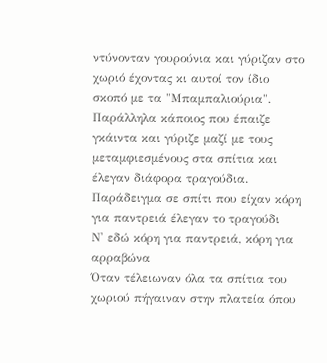ντύνονταν γουρούνια και γύριζαν στο χωριό έχοντας κι αυτοί τον ίδιο σκοπό με τα "Μπαμπαλιούρια". Παράλληλα κάποιος που έπαιζε γκάιντα και γύριζε μαζί με τους μεταμφιεσμένους στα σπίτια και έλεγαν διάφορα τραγούδια. Παράδειγμα σε σπίτι που είχαν κόρη για παντρειά έλεγαν το τραγούδι
Ν' εδώ κόρη για παντρειά, κόρη για αρραβώνα
Όταν τέλειωναν όλα τα σπίτια του χωριού πήγαιναν στην πλατεία όπου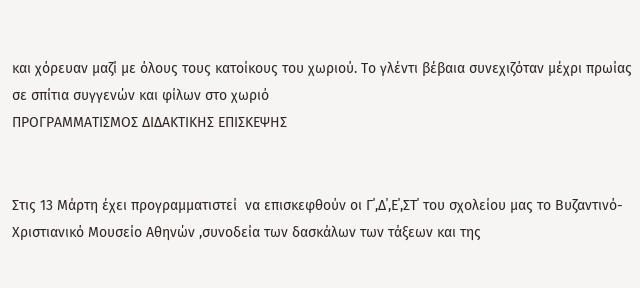και χόρευαν μαζί με όλους τους κατοίκους του χωριού. Το γλέντι βέβαια συνεχιζόταν μέχρι πρωίας σε σπίτια συγγενών και φίλων στο χωριό
ΠΡΟΓΡΑΜΜΑΤΙΣΜΟΣ ΔΙΔΑΚΤΙΚΗΣ ΕΠΙΣΚΕΨΗΣ


Στις 13 Μάρτη έχει προγραμματιστεί  να επισκεφθούν οι Γ΄,Δ΄,Ε΄,ΣΤ΄ του σχολείου μας το Βυζαντινό-Χριστιανικό Μουσείο Αθηνών ,συνοδεία των δασκάλων των τάξεων και της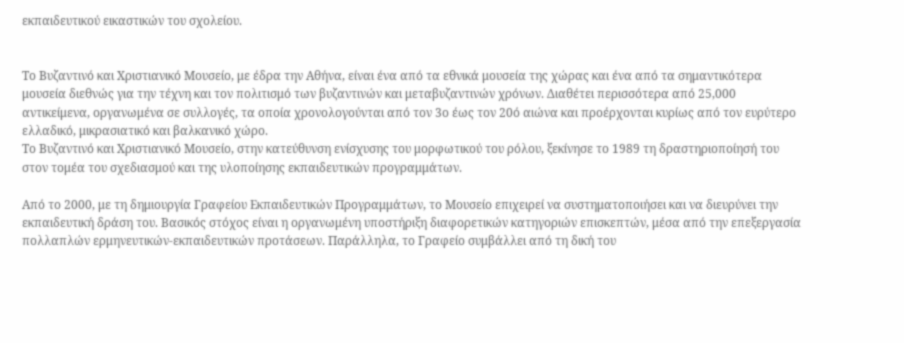εκπαιδευτικού εικαστικών του σχολείου.


Το Βυζαντινό και Χριστιανικό Μουσείο, με έδρα την Αθήνα, είναι ένα από τα εθνικά μουσεία της χώρας και ένα από τα σημαντικότερα μουσεία διεθνώς για την τέχνη και τον πολιτισμό των βυζαντινών και μεταβυζαντινών χρόνων. Διαθέτει περισσότερα από 25,000 αντικείμενα, οργανωμένα σε συλλογές, τα οποία χρονολογούνται από τον 3ο έως τον 20ό αιώνα και προέρχονται κυρίως από τον ευρύτερο ελλαδικό, μικρασιατικό και βαλκανικό χώρο.
Το Βυζαντινό και Χριστιανικό Μουσείο, στην κατεύθυνση ενίσχυσης του μορφωτικού του ρόλου, ξεκίνησε το 1989 τη δραστηριοποίησή του στον τομέα του σχεδιασμού και της υλοποίησης εκπαιδευτικών προγραμμάτων.

Από το 2000, με τη δημιουργία Γραφείου Εκπαιδευτικών Προγραμμάτων, το Μουσείο επιχειρεί να συστηματοποιήσει και να διευρύνει την εκπαιδευτική δράση του. Βασικός στόχος είναι η οργανωμένη υποστήριξη διαφορετικών κατηγοριών επισκεπτών, μέσα από την επεξεργασία πολλαπλών ερμηνευτικών-εκπαιδευτικών προτάσεων. Παράλληλα, το Γραφείο συμβάλλει από τη δική του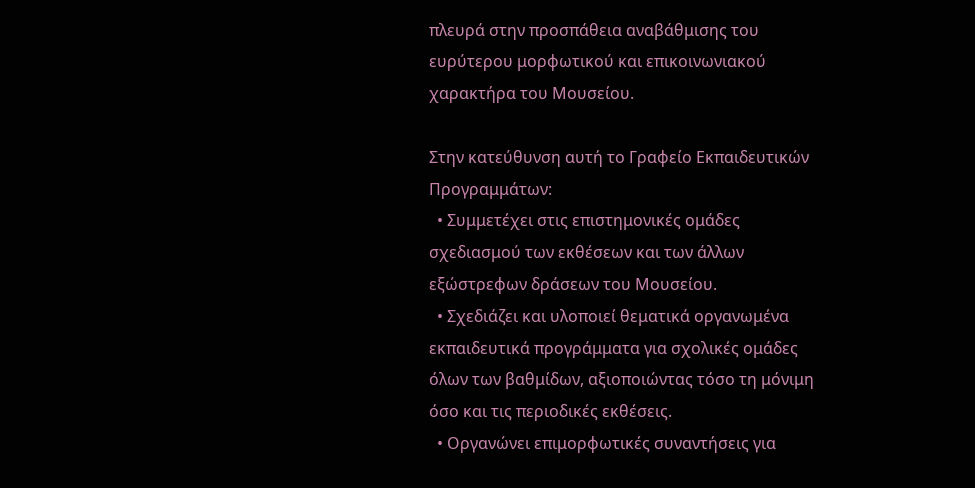πλευρά στην προσπάθεια αναβάθμισης του ευρύτερου μορφωτικού και επικοινωνιακού χαρακτήρα του Μουσείου.

Στην κατεύθυνση αυτή το Γραφείο Εκπαιδευτικών Προγραμμάτων:
  • Συμμετέχει στις επιστημονικές ομάδες σχεδιασμού των εκθέσεων και των άλλων εξώστρεφων δράσεων του Μουσείου.
  • Σχεδιάζει και υλοποιεί θεματικά οργανωμένα εκπαιδευτικά προγράμματα για σχολικές ομάδες όλων των βαθμίδων, αξιοποιώντας τόσο τη μόνιμη όσο και τις περιοδικές εκθέσεις.
  • Οργανώνει επιμορφωτικές συναντήσεις για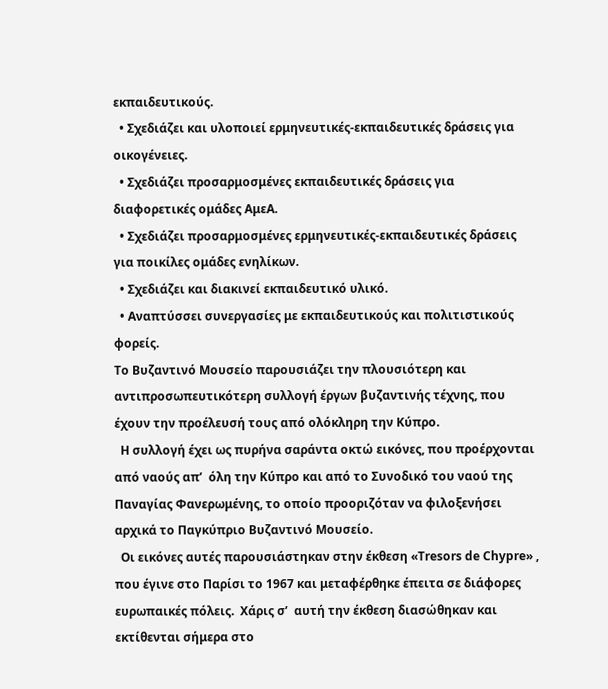εκπαιδευτικούς.
  • Σχεδιάζει και υλοποιεί ερμηνευτικές-εκπαιδευτικές δράσεις για οικογένειες.
  • Σχεδιάζει προσαρμοσμένες εκπαιδευτικές δράσεις για διαφορετικές ομάδες ΑμεΑ.
  • Σχεδιάζει προσαρμοσμένες ερμηνευτικές-εκπαιδευτικές δράσεις για ποικίλες ομάδες ενηλίκων.
  • Σχεδιάζει και διακινεί εκπαιδευτικό υλικό.
  • Αναπτύσσει συνεργασίες με εκπαιδευτικούς και πολιτιστικούς φορείς.
Το Βυζαντινό Μουσείο παρουσιάζει την πλουσιότερη και αντιπροσωπευτικότερη συλλογή έργων βυζαντινής τέχνης, που έχουν την προέλευσή τους από ολόκληρη την Κύπρο.
  Η συλλογή έχει ως πυρήνα σαράντα οκτώ εικόνες, που προέρχονται από ναούς απ’  όλη την Κύπρο και από το Συνοδικό του ναού της Παναγίας Φανερωμένης, το οποίο προοριζόταν να φιλοξενήσει αρχικά το Παγκύπριο Βυζαντινό Μουσείο.
  Οι εικόνες αυτές παρουσιάστηκαν στην έκθεση «Tresors de Chypre» , που έγινε στο Παρίσι το 1967 και μεταφέρθηκε έπειτα σε διάφορες ευρωπαικές πόλεις.  Χάρις σ’  αυτή την έκθεση διασώθηκαν και εκτίθενται σήμερα στο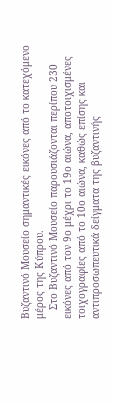Βυζαντινό Μουσείο σημαντικές εικόνες από το κατεχόμενο μέρος της Κύπρου.
   Στο Βυζαντινό Μουσείο παρουσιάζονται περίπου 230 εικόνες από τον 9ο μέχρι το 19ο αιώνα, αποτοιχισμένες τοιχογραφίες από το 10ο αιώνα, καθώς επίσης και αντιπροσωπευτικά δείγματα της βυζαντινής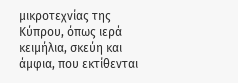μικροτεχνίας της Κύπρου, όπως ιερά κειμήλια, σκεύη και άμφια, που εκτίθενται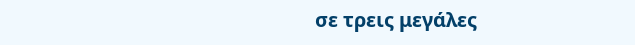σε τρεις μεγάλες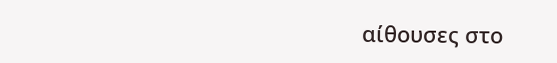αίθουσες στο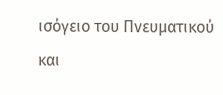ισόγειο του Πνευματικού και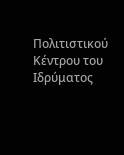Πολιτιστικού Κέντρου του Ιδρύματος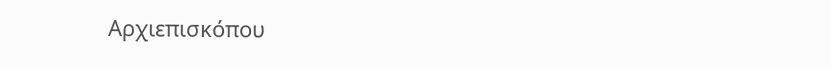Αρχιεπισκόπου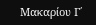Μακαρίου Γ΄